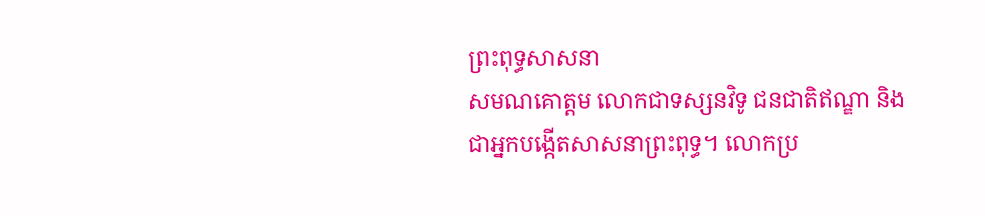ព្រះពុទ្ធសាសនា
សមណគោត្តម លោកជាទស្សនវិទូ ជនជាតិឥណ្ឌា និងជាអ្នកបង្កើតសាសនាព្រះពុទ្ធ។ លោកប្រ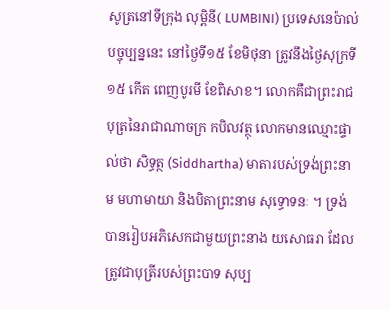សូត្រនៅទីក្រុង លុម្ពិនី( LUMBINI) ប្រទេសនេប៉ាល់បច្ចុប្បន្ននេះ នៅថ្ងៃទី១៥ ខែមិថុនា ត្រូវនឹងថ្ងៃសុក្រទី១៥ កើត ពេញបូរមី ខែពិសាខ។ លោកគឺជាព្រះរាជបុត្រនៃរាជាណាចក្រ កបិលវត្ថុ លោកមានឈ្មោះផ្ទាល់ថា សិទ្ធត្ថ (Siddhartha) មាតារបស់ទ្រង់ព្រះនាម មហាមាយា និងបិតាព្រះនាម សុទ្ធោទនៈ ។ ទ្រង់បានរៀបអភិសេកជាមួយព្រះនាង យសោធរា ដែលត្រូវជាបុត្រីរបស់ព្រះបាទ សុប្ប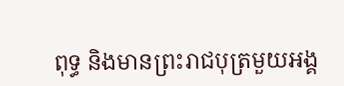ពុទ្ធ និងមានព្រះរាជបុត្រមួយអង្គ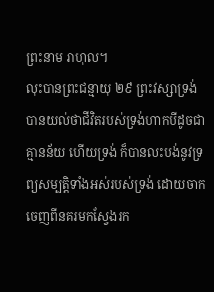ព្រះនាម រាហុល។
លុះបានព្រះជន្មាយុ ២៩ ព្រះវស្សាទ្រង់បានយល់ថាជីវិតរបស់ទ្រង់ហាកបីដូចជា គ្មានន័យ ហើយទ្រង់ ក៏បានលះបង់នូវទ្រព្យសម្បត្តិទាំងអស់របស់ទ្រង់ ដោយចាកចេញពីនគរមកស្វែងរក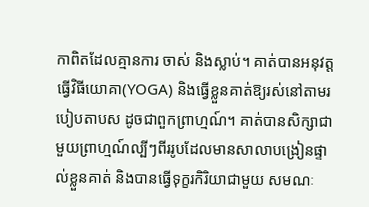កាពិតដែលគ្មានការ ចាស់ និងស្លាប់។ គាត់បានអនុវត្តធ្វើវិធីយោគា(YOGA) និងធ្វើខ្លួនគាត់ឱ្យរស់នៅតាមរបៀបតាបស ដូចជាពួកព្រាហ្មណ៍។ គាត់បានសិក្សាជាមួយព្រាហ្មណ៍ល្បីៗពីររូបដែលមានសាលាបង្រៀនផ្ទាល់ខ្លួនគាត់ និងបានធ្វើទុក្ខរកិរិយាជាមួយ សមណៈ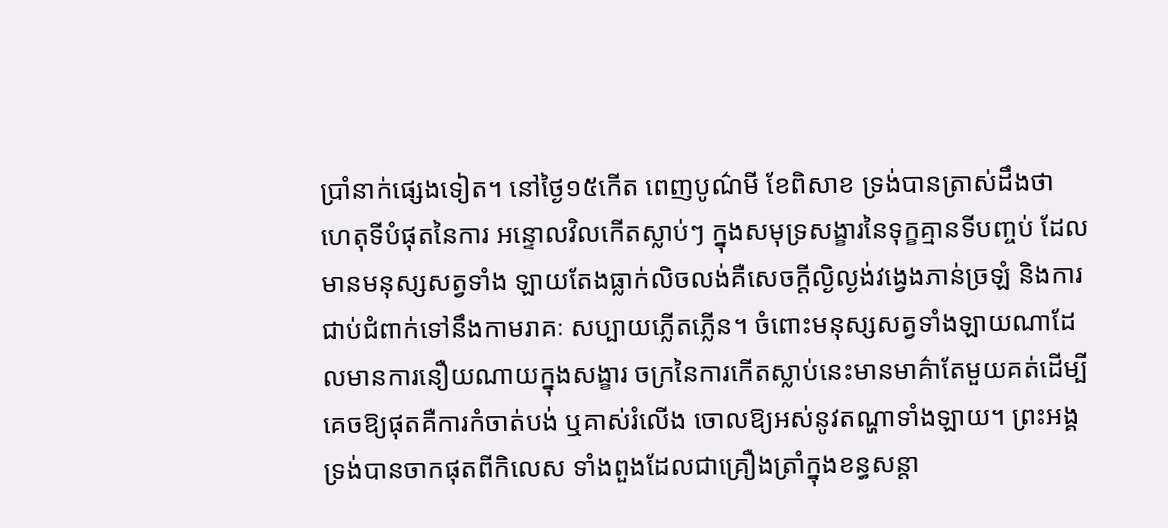ប្រាំនាក់ផ្សេងទៀត។ នៅថ្ងៃ១៥កើត ពេញបូណ៌មី ខែពិសាខ ទ្រង់បានត្រាស់ដឹងថា ហេតុទីបំផុតនៃការ អន្ទោលវិលកើតស្លាប់ៗ ក្នុងសមុទ្រសង្ខារនៃទុក្ខគ្មានទីបញ្ចប់ ដែលមានមនុស្សសត្វទាំង ឡាយតែងធ្លាក់លិចលង់គឺសេចក្តីល្ងិល្ងង់វង្វេងភាន់ច្រឡំ និងការជាប់ជំពាក់ទៅនឹងកាមរាគៈ សប្បាយភ្លើតភ្លើន។ ចំពោះមនុស្សសត្វទាំងឡាយណាដែលមានការនឿយណាយក្នុងសង្ខារ ចក្រនៃការកើតស្លាប់នេះមានមាគ៌ាតែមួយគត់ដើម្បីគេចឱ្យផុតគឺការកំចាត់បង់ ឬគាស់រំលើង ចោលឱ្យអស់នូវតណ្ហាទាំងឡាយ។ ព្រះអង្គទ្រង់បានចាកផុតពីកិលេស ទាំងពួងដែលជាគ្រឿងត្រាំក្នុងខន្ធសន្តា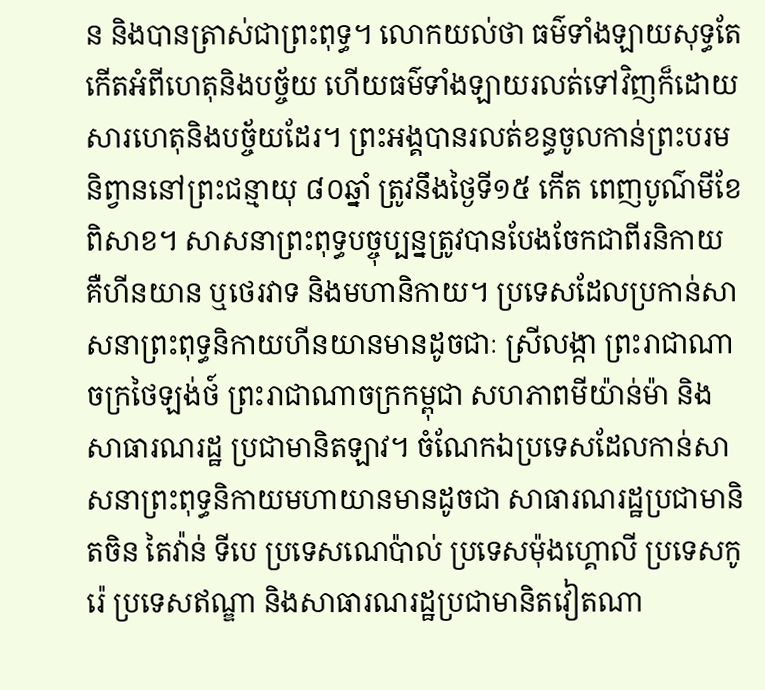ន និងបានត្រាស់ជាព្រះពុទ្ធ។ លោកយល់ថា ធម៌ទាំងឡាយសុទ្ធតែកើតអំពីហេតុនិងបច្ច័យ ហើយធម៌ទាំងឡាយរលត់ទៅវិញក៏ដោយសារហេតុនិងបច្ច័យដែរ។ ព្រះអង្គបានរលត់ខន្ធចូលកាន់ព្រះបរមនិព្វាននៅព្រះជន្មាយុ ៨០ឆ្នាំ ត្រូវនឹងថ្ងៃទី១៥ កើត ពេញបូណ៌មីខែពិសាខ។ សាសនាព្រះពុទ្ធបច្ចុប្បន្នត្រូវបានបែងចែកជាពីរនិកាយ គឺហីនយាន ឬថេរវាទ និងមហានិកាយ។ ប្រទេសដែលប្រកាន់សាសនាព្រះពុទ្ធនិកាយហីនយានមានដូចជាៈ ស្រីលង្កា ព្រះរាជាណាចក្រថៃឡង់ថ៍ ព្រះរាជាណាចក្រកម្ពុជា សហភាពមីយ៉ាន់ម៉ា និងសាធារណរដ្ឋ ប្រជាមានិតឡាវ។ ចំណែកឯប្រទេសដែលកាន់សាសនាព្រះពុទ្ធនិកាយមហាយានមានដូចជា សាធារណរដ្ឋប្រជាមានិតចិន តៃវ៉ាន់ ទីបេ ប្រទេសណេប៉ាល់ ប្រទេសម៉ុងហ្គោលី ប្រទេសកូរ៉េ ប្រទេសឥណ្ឌា និងសាធារណរដ្ឋប្រជាមានិតវៀតណា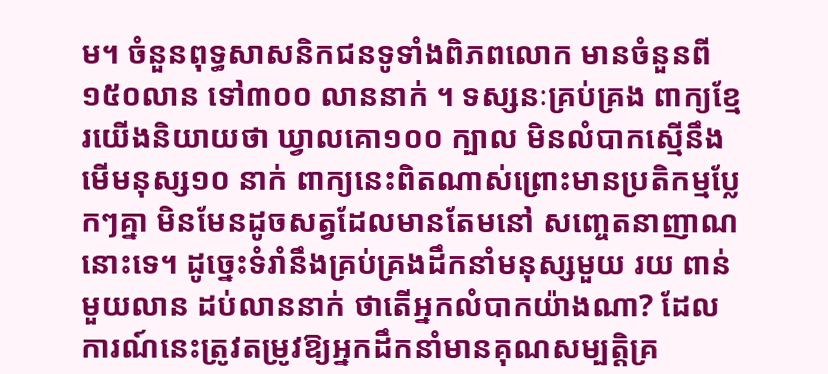ម។ ចំនួនពុទ្ធសាសនិកជនទូទាំងពិភពលោក មានចំនួនពី ១៥០លាន ទៅ៣០០ លាននាក់ ។ ទស្សនៈគ្រប់គ្រង ពាក្យខ្មែរយើងនិយាយថា ឃ្វាលគោ១០០ ក្បាល មិនលំបាកស្មើនឹងមើមនុស្ស១០ នាក់ ពាក្យនេះពិតណាស់ព្រោះមានប្រតិកម្មប្លែកៗគ្នា មិនមែនដូចសត្វដែលមានតែមនៅ សញ្ចេតនាញាណនោះទេ។ ដូច្នេះទំរាំនឹងគ្រប់គ្រងដឹកនាំមនុស្សមួយ រយ ពាន់ មួយលាន ដប់លាននាក់ ថាតើអ្នកលំបាកយ៉ាងណា? ដែលការណ៍នេះត្រូវតម្រូវឱ្យអ្នកដឹកនាំមានគុណសម្បត្តិគ្រ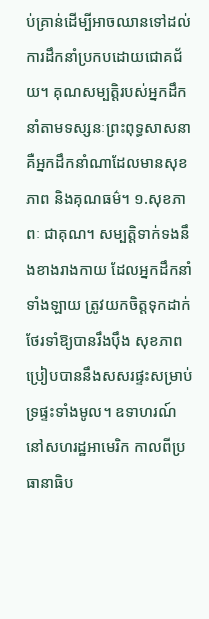ប់គ្រាន់ដើម្បីអាចឈានទៅដល់ការដឹកនាំប្រកបដោយជោគជ័យ។ គុណសម្បត្តិរបស់អ្នកដឹកនាំតាមទស្សនៈព្រះពុទ្ធសាសនា គឺអ្នកដឹកនាំណាដែលមានសុខភាព និងគុណធម៌។ ១.សុខភាពៈ ជាគុណ។ សម្បត្តិទាក់ទងនឹងខាងរាងកាយ ដែលអ្នកដឹកនាំទាំងឡាយ ត្រូវយកចិត្តទុកដាក់ថែរទាំឱ្យបានរឹងប៉ឹង សុខភាពប្រៀបបាននឹងសសរផ្ទះសម្រាប់ទ្រផ្ទះទាំងមូល។ ឧទាហរណ៍ នៅសហរដ្ឋអាមេរិក កាលពីប្រធានាធិប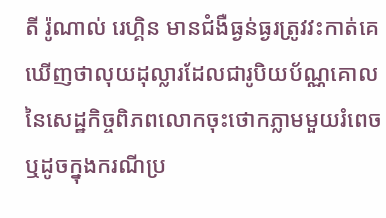តី រ៉ូណាល់ រេហ្គិន មានជំងឺធ្ងន់ធ្ងរត្រូវវះកាត់គេឃើញថាលុយដុល្លារដែលជារូបិយប័ណ្ណគោលនៃសេដ្ឋកិច្ចពិភពលោកចុះថោកភ្លាមមួយរំពេច ឬដូចក្នុងករណីប្រ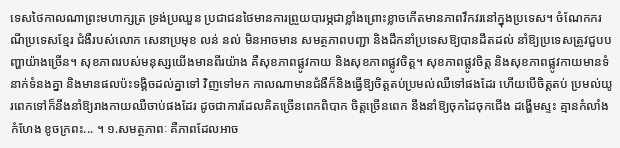ទេសថៃកាលណាព្រះមហាក្សត្រ ទ្រង់ប្រឈួន ប្រជាជនថៃមានការព្រួយបារម្ភជាខ្លាំងព្រោះខ្លាចកើតមានភាពវឹកវរនៅក្នុងប្រទេស។ ចំណែកករណីប្រទេសខ្មែរ ជំងឺរបស់លោក សេនាប្រមុខ លន់ នល់ មិនអាចមាន សមត្ថភាពបញ្ជា និងដឹកនាំប្រទេសឱ្យបានដឹតដល់ នាំឱ្យប្រទេសត្រូវជួបបញ្ហាយ៉ាងច្រើន។ សុខភាពរបស់មនុស្សយើងមានពីរយ៉ាង គឺសុខភាពផ្លូវកាយ និងសុខភាពផ្លូវចិត្ត។ សុខភាពផ្លូវចិត្ត និងសុខភាពផ្លូវកាយមានទំនាក់ទំនងគ្នា និងមានផលប៉ះទង្គិចដល់គ្នាទៅ វិញទៅមក កាលណាមានជំងឺក៏និងធ្វើឱ្យចិត្តតប់ប្រមល់ឈឺទៅផងដែរ ហើយបើចិត្តតប់ ប្រមល់យូរពេកទៅក៏នឹងនាំឱ្យរាងកាយឈឺចាប់ផងដែរ ដូចជាការដែលគិតច្រើនពេកពិបាក ចិត្តច្រើនពេក នឹងនាំឱ្យចុកដៃចុកជើង ដង្ហើមស្ទះ គ្មានកំលាំងកំហែង ខូចក្រពះ... ។ ១.សមត្ថភាពៈ គឺភាពដែលអាច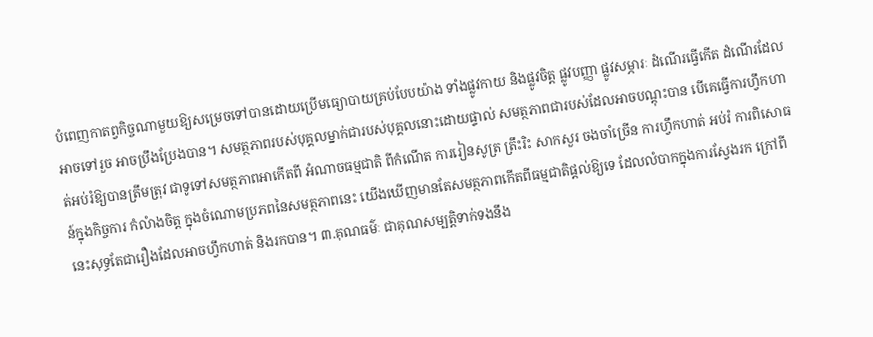បំពេញកាតព្វកិច្ចណាមួយឱ្យសម្រេចទៅបានដោយប្រើមធ្យោបាយគ្រប់បែបយ៉ាង ទាំងផ្លូវកាយ និងផ្លូវចិត្ត ផ្លូវបញ្ញា ផ្លូវសម្ភារៈ ដំណើរធ្វើកើត ដំណើរដែលអាចទៅរួច អាចប្រឹងប្រែងបាន។ សមត្ថភាពរបស់បុគ្គលម្នាក់ជារបស់បុគ្គលនោះដោយផ្ទាល់ សមត្ថភាពជារបស់ដែលអាចបណ្តុះបាន បើគេធ្វើការហ្វឹកហាត់អប់រំឱ្យបានត្រឹមត្រុវ ជាទូទៅសមត្ថភាពអាកើតពី អំណាចធម្មជាតិ ពីកំណើត ការរៀនសូត្រ ត្រឹះរិះ សាកសួរ ចងចាំច្រើន ការហ្វឹកហាត់ អប់រំ ការពិសោធន៍ក្នុងកិច្ចការ កំលំាងចិត្ត ក្នុងចំណោមប្រភពនៃសមត្ថភាពនេះ យើងឃើញមានតែសមត្ថភាពកើតពីធម្មជាតិផ្តល់ឱ្យទេ ដែលលំបាកក្នុងការស្វែងរក ក្រៅពីនេះសុទ្ធតែជារឿងដែលអាចហ្វឹកហាត់ និងរកបាន។ ៣.គុណធម៌ៈ ជាគុណសម្បត្តិទាក់ទងនឹង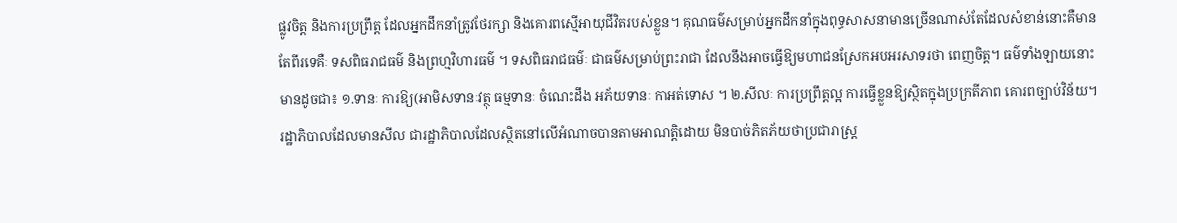ផ្លូវចិត្ត និងការប្រព្រឹត្ត ដែលអ្នកដឹកនាំត្រូវថែរក្សា និងគោរពស្មើអាយុជីវិតរបស់ខ្លួន។ គុណធម៌សម្រាប់អ្នកដឹកនាំក្នុងពុទ្ធសាសនាមានច្រើនណាស់តែដែលសំខាន់នោះគឺមានតែពីរទេគឺៈ ទសពិធរាជធម៌ និងព្រហ្មវិហារធម៌ ។ ទសពិធរាជធម៌ៈ ជាធម៌សម្រាប់ព្រះរាជា ដែលនឹងអាចធ្វើឱ្យមហាជនស្រែកអបអរសាទរថា ពេញចិត្ត។ ធម៌ទាំងឡាយនោះមានដូចជា៖ ១.ទានៈ ការឱ្យ(អាមិសទានៈវត្ថុ ធម្មទានៈ ចំណេះដឹង អភ័យទានៈ កាអត់ទោស ។ ២.សីលៈ ការប្រព្រឹត្តល្អ ការធ្វើខ្លួនឱ្យស្ថិតក្នុងប្រក្រតីភាព គោរពច្បាប់វិន័យ។ រដ្ឋាភិបាលដែលមានសីល ជារដ្ឋាភិបាលដែលស្ថិតនៅលើអំណាចបានតាមអាណត្តិដោយ មិនបាច់ភិតភ័យថាប្រជារាស្រ្ត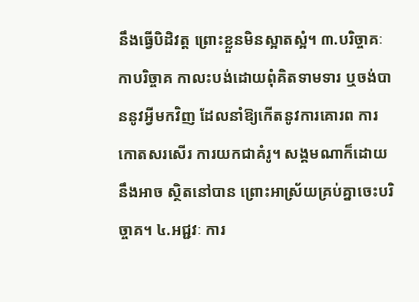នឹងធ្វើបិដិវត្ត ព្រោះខ្លួនមិនស្អាតស្អំ។ ៣.បរិច្ចាគៈ កាបរិច្ចាគ កាលះបង់ដោយពុំគិតទាមទារ ឬចង់បាននូវអ្វីមកវិញ ដែលនាំឱ្យកើតនូវការគោរព ការកោតសរសើរ ការយកជាគំរូ។ សង្គមណាក៏ដោយនឹងអាច ស្ថិតនៅបាន ព្រោះអាស្រ័យគ្រប់គ្នាចេះបរិច្ចាគ។ ៤.អជ្ជវៈ ការ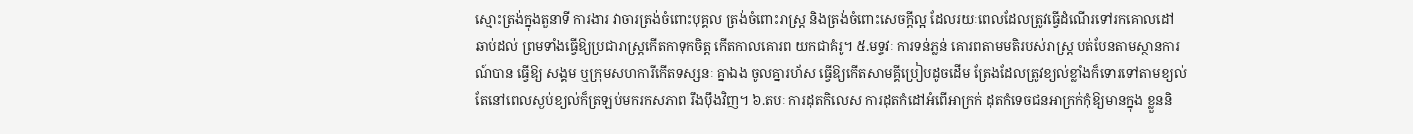ស្មោះត្រង់ក្នុងតួនាទី ការងារ វាចារត្រង់ចំពោះបុគ្គល ត្រង់ចំពោះរាស្រ្ត និងត្រង់ចំពោះសេចក្តីល្អ ដែលរយៈពេលដែលត្រូវធ្វើដំណើរទៅរកគោលដៅឆាប់ដល់ ព្រមទាំងធ្វើឱ្យប្រជារាស្រ្តកើតកាទុកចិត្ត កើតកាលគោរព យកជាគំរូ។ ៥.មទ្ទវៈ ការទន់ភ្លន់ គោរពតាមមតិរបស់រាស្រ្ត បត់បែនតាមស្ថានការណ៍បាន ធ្វើឱ្យ សង្គម ឬក្រុមសហការីកើតទស្សនៈ គ្នាឯង ចូលគ្នារហ័ស ធ្វើឱ្យកើតសាមគ្គីប្រៀបដូចដើម ត្រែងដែលត្រូវខ្យល់ខ្លាំងក៏ទោរទៅតាមខ្យល់ តែនៅពេលស្ងប់ខ្យល់ក៏ត្រឡប់មករកសភាព រឹងប៉ឹងវិញ។ ៦.តបៈ ការដុតកិលេស ការដុតកំដៅអំពើអាក្រក់ ដុតកំទេចជនអាក្រក់កុំឱ្យមានក្នុង ខ្លួននិ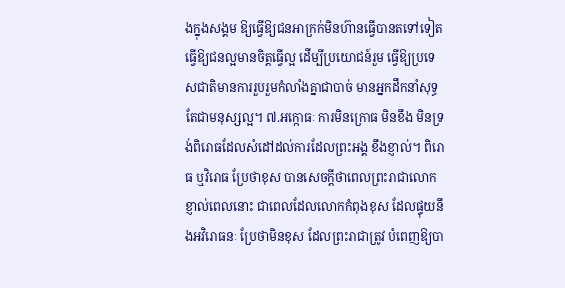ងក្នុងសង្គម ឱ្យធ្វើឱ្យជនអាក្រក់មិនហ៊ានធ្វើបានតទៅទៀត ធ្វើឱ្យជនល្អមានចិត្តធ្វើល្អ ដើម្បីប្រយោជន៍រួម ធ្វើឱ្យប្រទេសជាតិមានការរួបរួមកំលាំងគ្នាជាបាច់ មានអ្នកដឹកនាំសុទ្ធ តែជាមនុស្សល្អ។ ៧.អក្កោធៈ ការមិនក្រោធ មិនខឹង មិនទ្រង់ពិរោធដែលសំដៅដល់ការដែលព្រះអង្គ ខឹងខ្ញាល់។ ពិរោធ ឬវិរោធ ប្រែថាខុស បានសេចក្តីថាពេលព្រះរាជាលោកខ្ញាល់ពេលនោះ ជាពេលដែលលោកកំពុងខុស ដែលផ្ទុយនឹងអវិរោធនៈ ប្រែថាមិនខុស ដែលព្រះរាជាត្រូវ បំពេញឱ្យបា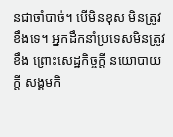នជាចាំបាច់។ បើមិនខុស មិនត្រូវខឹងទេ។ អ្នកដឹកនាំប្រទេសមិនត្រូវខឹង ព្រោះសេដ្ឋកិច្ចក្តី នយោបាយក្តី សង្គមកិ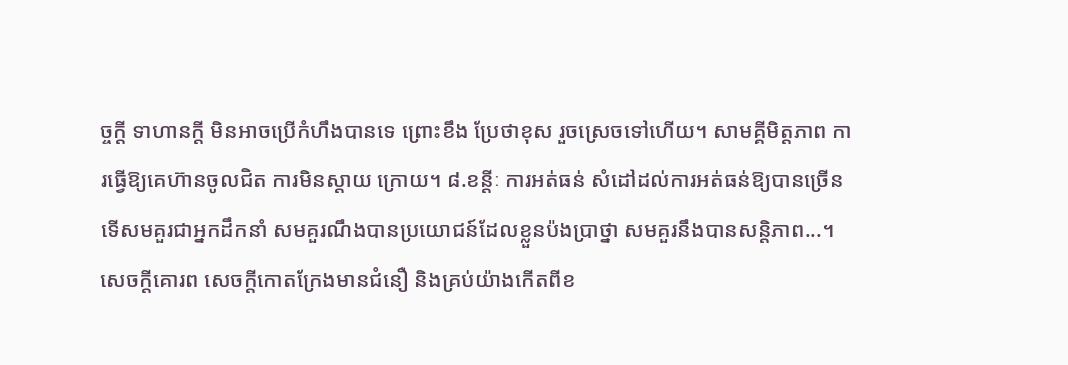ច្ចក្តី ទាហានក្តី មិនអាចប្រើកំហឹងបានទេ ព្រោះខឹង ប្រែថាខុស រួចស្រេចទៅហើយ។ សាមគ្គីមិត្តភាព ការធ្វើឱ្យគេហ៊ានចូលជិត ការមិនស្តាយ ក្រោយ។ ៨.ខន្តីៈ ការអត់ធន់ សំដៅដល់ការអត់ធន់ឱ្យបានច្រើនទើសមគួរជាអ្នកដឹកនាំ សមគួរណឹងបានប្រយោជន៍ដែលខ្លួនប៉ងប្រាថ្នា សមគួរនឹងបានសន្តិភាព...។ សេចក្តីគោរព សេចក្តីកោតក្រែងមានជំនឿ និងគ្រប់យ៉ាងកើតពីខ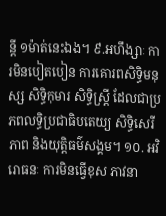ន្តី ១ម៉ាត់នេះឯង។ ៩.អហឹង្សាៈ ការមិនបៀតបៀន ការគោរពសិទ្ធិមនុស្ស សិទ្ធិកុមារ សិទ្ធិស្រ្តី ដែលជាប្រភពលទ្ធិប្រជាធិបតេយ្យ សិទ្ធិសេរីភាព និងយុត្តិធម៌សង្គម។ ១០. អវិរោធនៈ ការមិនធ្វើខុស ភាវនា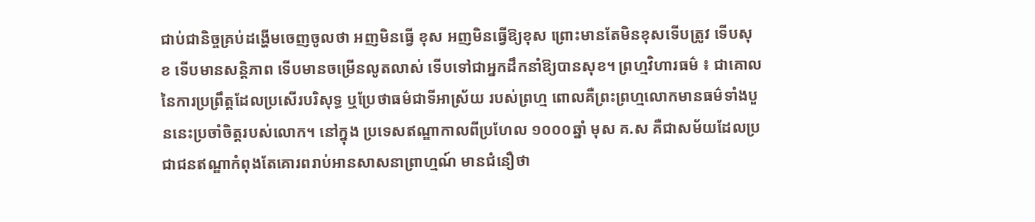ជាប់ជានិច្ចគ្រប់ដង្ហើមចេញចូលថា អញមិនធ្វើ ខុស អញមិនធ្វើឱ្យខុស ព្រោះមានតែមិនខុសទើបត្រូវ ទើបសុខ ទើបមានសន្តិភាព ទើបមានចម្រើនលូតលាស់ ទើបទៅជាអ្នកដឹកនាំឱ្យបានសុខ។ ព្រហ្មវិហារធម៌ ៖ ជាគោលនៃការប្រព្រឹត្តដែលប្រសើរបរិសុទ្ធ ឬប្រែថាធម៌ជាទីអាស្រ័យ របស់ព្រហ្ម ពោលគឺព្រះព្រហ្មលោកមានធម៌ទាំងបួននេះប្រចាំចិត្តរបស់លោក។ នៅក្នុង ប្រទេសឥណ្ឌាកាលពីប្រហែល ១០០០ឆ្នាំ មុស គ.ស គឺជាសម័យដែលប្រជាជនឥណ្ឌាកំពុងតែគោរពរាប់អានសាសនាព្រាហ្មណ៍ មានជំនឿថា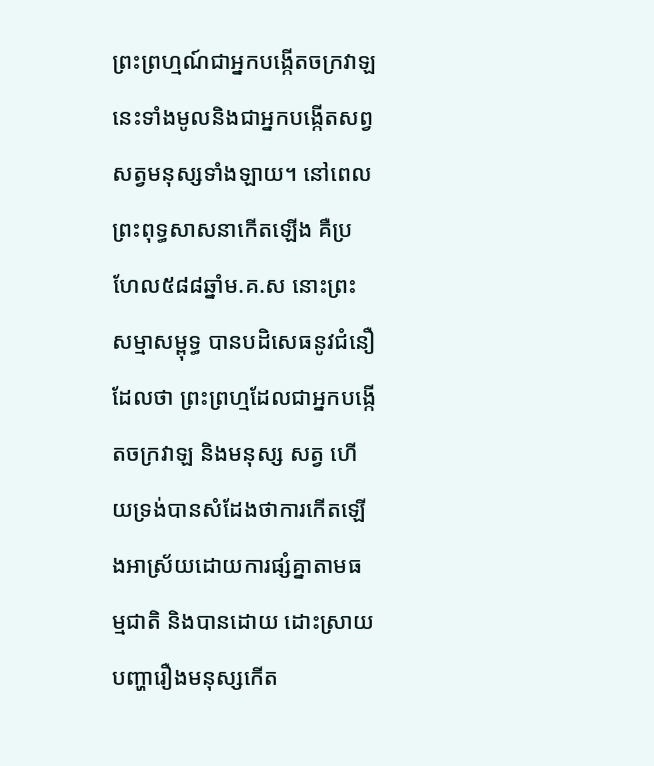ព្រះព្រហ្មណ៍ជាអ្នកបង្កើតចក្រវាឡនេះទាំងមូលនិងជាអ្នកបង្កើតសព្វសត្វមនុស្សទាំងឡាយ។ នៅពេលព្រះពុទ្ធសាសនាកើតឡើង គឺប្រហែល៥៨៨ឆ្នាំម.គ.ស នោះព្រះសម្មាសម្ពុទ្ធ បានបដិសេធនូវជំនឿដែលថា ព្រះព្រហ្មដែលជាអ្នកបង្កើតចក្រវាឡ និងមនុស្ស សត្វ ហើយទ្រង់បានសំដែងថាការកើតឡើងអាស្រ័យដោយការផ្សំគ្នាតាមធម្មជាតិ និងបានដោយ ដោះស្រាយបញ្ហារឿងមនុស្សកើត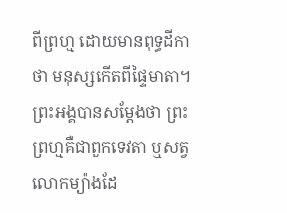ពីព្រហ្ម ដោយមានពុទ្ធដីកាថា មនុស្សកើតពីផ្ទៃមាតា។ ព្រះអង្គបានសម្តែងថា ព្រះព្រហ្មគឺជាពួកទេវតា ឬសត្វលោកម្យ៉ាងដែ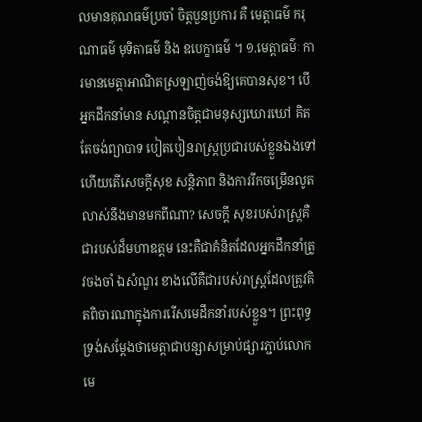លមានគុណធម៌ប្រចាំ ចិត្តបួនប្រការ គឺ មេត្តាធម៌ ករុណាធម៌ មុទិតាធម៌ និង ឧបេក្ខាធម៌ ។ ១.មេត្តាធម៌ៈ ការមានមេត្តាអាណិតស្រឡាញ់ចង់ឱ្យគេបានសុខ។ បើអ្នកដឹកនាំមាន សណ្តានចិត្តជាមនុស្សឃោរឃៅ គិតតែចង់ព្យាបាទ បៀតបៀនរាស្រ្តប្រជារបស់ខ្លួនឯងទៅ ហើយតើសេចក្តីសុខ សន្តិភាព និងការរីកចម្រើនលូតលាស់នឹងមានមកពីណា? សេចក្តី សុខរបស់រាស្រ្តគឺជារបស់ដ៏មហាឧត្តម នេះគឺជាគំនិតដែលអ្នកដឹកនាំត្រូវចងចាំ ឯសំណួរ ខាងលើគឺជារបស់រាស្រ្តដែលត្រូវគិតពិចារណាក្នុងការរើសមេដឹកនាំរបស់ខ្លួន។ ព្រះពុទ្ធ ទ្រង់សម្តែងថាមេត្តាជាបន្សាសម្រាប់ផ្សារភ្ជាប់លោក មេ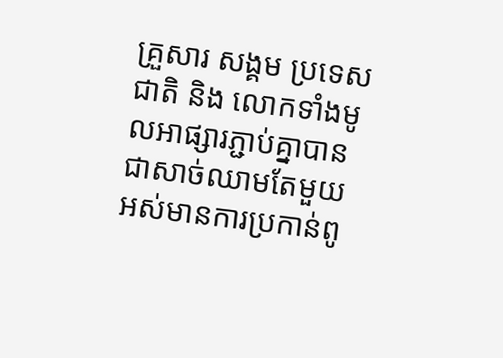គ្រួសារ សង្គម ប្រទេសជាតិ និង លោកទាំងមូលអាផ្សារភ្ជាប់គ្នាបានជាសាច់ឈាមតែមួយ អស់មានការប្រកាន់ពូ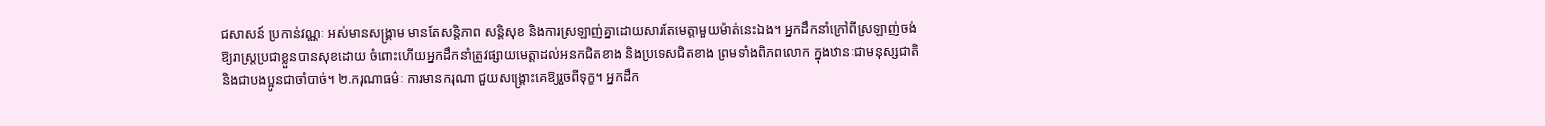ជសាសន៍ ប្រកាន់វណ្ណៈ អស់មានសង្រ្គាម មានតែសន្តិភាព សន្តិសុខ និងការស្រឡាញ់គ្នាដោយសារតែមេត្តាមួយម៉ាត់នេះឯង។ អ្នកដឹកនាំក្រៅពីស្រឡាញ់ចង់ឱ្យរាស្រ្តប្រជាខ្លួនបានសុខដោយ ចំពោះហើយអ្នកដឹកនាំត្រូវផ្សាយមេត្តាដល់អនកជិតខាង និងប្រទេសជិតខាង ព្រមទាំងពិភពលោក ក្នុងឋានៈជាមនុស្សជាតិ និងជាបងប្អូនជាចាំបាច់។ ២.ករុណាធម៌ៈ ការមានករុណា ជួយសង្រ្គោះគេឱ្យរួចពីទុក្ខ។ អ្នកដឹក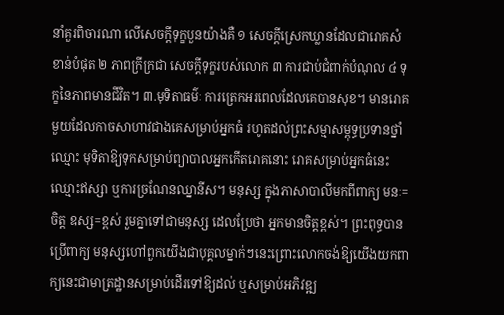នាំគួរពិចារណា លើសេចក្តីទុក្ខបួនយ៉ាងគឺ ១ សេចក្តីស្រេកឃ្លានដែលជារោគសំខាន់បំផុត ២ ភាពក្រីក្រជា សេចក្តីទុក្ខរបស់លោក ៣ ការជាប់ជំពាក់បំណុល ៤ ទុក្ខនៃភាពមានជីវិត។ ៣.មុទិតាធម៌ៈ ការត្រេកអរពេលដែលគេបានសុខ។ មានរោគមួយដែលកាចសាហាវជាងគេសម្រាប់អ្នកធំ រហូតដល់ព្រះសម្មាសម្ពុទ្ធប្រទានថ្នាំឈ្មោះ មុទិតាឱ្យទុកសម្រាប់ព្យាបាលអ្នកកើតរោគនោះ រោគសម្រាប់អ្នកធំនេះឈ្មោះឥស្សា ឬការច្រណែនឈ្នានីស។ មនុស្ស ក្នុងភាសាបាលីមកពីពាក្យ មនៈ= ចិត្ត ឧស្ស=ខ្ពស់ រួមគ្នាទៅជាមនុស្ស ដេលប្រែថា អ្នកមានចិត្តខ្ពស់។ ព្រះពុទ្ធបានប្រើពាក្យ មនុស្សហៅពួកយើងជាបុគ្គលម្នាក់ៗនេះព្រោះលោកចង់ឱ្យយើងយកពាក្យនេះជាមាត្រដ្ឋានសម្រាប់ដើរទៅឱ្យដល់ ឬសម្រាប់អភិវឌ្ឍ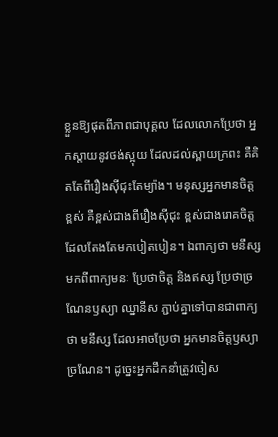ខ្លួនឱ្យផុតពីភាពជាបុគ្គល ដែលលោកប្រែថា អ្នកស្តាយនូវថង់ស្អុយ ដែលដល់ស្ពាយក្រពះ គឺគិតតែពីរឿងស៊ីជុះតែម្យ៉ាង។ មនុស្សអ្នកមានចិត្តខ្ពស់ គឺខ្ពស់ជាងពីរឿងស៊ីជុះ ខ្ពស់ជាងរោគចិត្តដែលតែងតែមកបៀតបៀន។ ឯពាក្យថា មនឹស្ស មកពីពាក្យមនៈ ប្រែថាចិត្ត និងឥស្ស ប្រែថាច្រណែនឫស្យា ឈ្នានីស ភ្ជាប់គ្នាទៅបានជាពាក្យថា មនឹស្ស ដែលអាចប្រែថា អ្នកមានចិត្តឫស្យា ច្រណែន។ ដូច្នេះអ្នកដឹកនាំត្រូវចៀស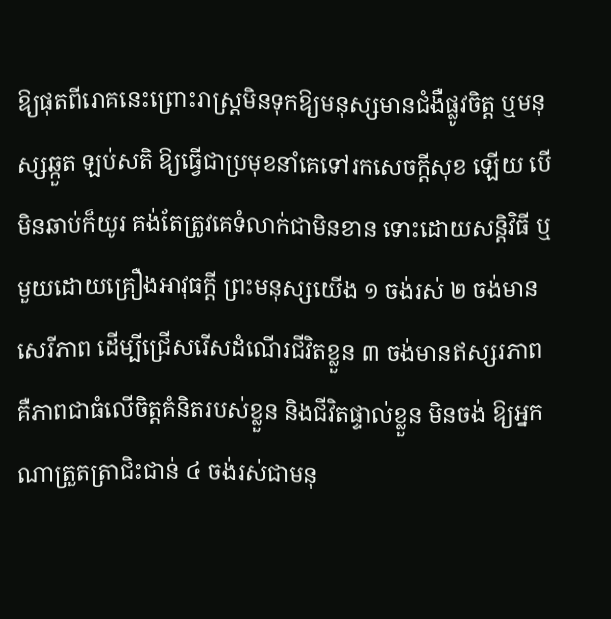ឱ្យផុតពីរោគនេះព្រោះរាស្រ្តមិនទុកឱ្យមនុស្សមានជំងឺផ្លូវចិត្ត ឬមនុស្សឆ្កួត ឡប់សតិ ឱ្យធ្វើជាប្រមុខនាំគេទៅរកសេចក្តីសុខ ឡើយ បើមិនឆាប់ក៏យូរ គង់តែត្រូវគេទំលាក់ជាមិនខាន ទោះដោយសន្តិវិធី ឬមួយដោយគ្រឿងអាវុធក្តី ព្រះមនុស្សយើង ១ ចង់រស់ ២ ចង់មានសេរីភាព ដើម្បីជ្រើសរើសដំណើរជីវិតខ្លួន ៣ ចង់មានឥស្សរភាព គឺភាពជាធំលើចិត្តគំនិតរបស់ខ្លួន និងជីវិតផ្ទាល់ខ្លួន មិនចង់ ឱ្យអ្នកណាត្រួតត្រាជិះជាន់ ៤ ចង់រស់ជាមនុ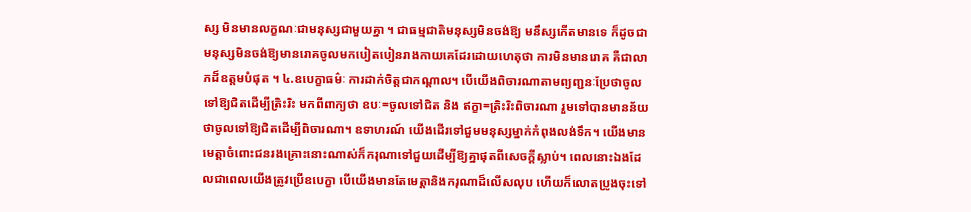ស្ស មិនមានលក្ខណៈជាមនុស្សជាមួយគ្នា ។ ជាធម្មជាតិមនុស្សមិនចង់ឱ្យ មនឹស្សកើតមានទេ ក៏ដូចជាមនុស្សមិនចង់ឱ្យមានរោគចូលមកបៀតបៀនរាងកាយគេដែរដោយហេតុថា ការមិនមានរោគ គឺជាលាភដ៏ឧត្តមបំផុត ។ ៤.ឧបេក្ខាធម៌ៈ ការដាក់ចិត្តជាកណ្តាល។ បើយើងពិចារណាតាមព្យញ្ជនៈប្រែថាចូល ទៅឱ្យជិតដើម្បីត្រិះរិះ មកពីពាក្យថា ឧបៈ=ចូលទៅជិត និង ឥក្ខា=ត្រិះរិះពិចារណា រួមទៅបានមានន័យថាចូលទៅឱ្យជិតដើម្បីពិចារណា។ ឧទាហរណ៍ យើងដើរទៅជួមមនុស្សម្នាក់កំពុងលង់ទឹក។ យើងមានមេត្តាចំពោះជនរងគ្រោះនោះណាស់ក៏ករុណាទៅជួយដើម្បីឱ្យគ្នាផុតពីសេចក្តីស្លាប់។ ពេលនោះឯងដែលជាពេលយើងត្រូវប្រើឧបេក្ខា បើយើងមានតែមេត្តានិងករុណាដ៏លើសលុប ហើយក៏លោតប្រូងចុះទៅ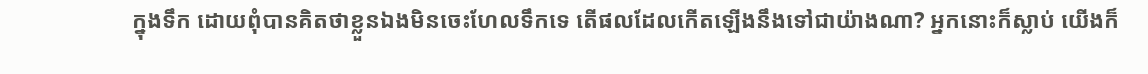ក្នុងទឹក ដោយពុំបានគិតថាខ្លួនឯងមិនចេះហែលទឹកទេ តើផលដែលកើតឡើងនឹងទៅជាយ៉ាងណា? អ្នកនោះក៏ស្លាប់ យើងក៏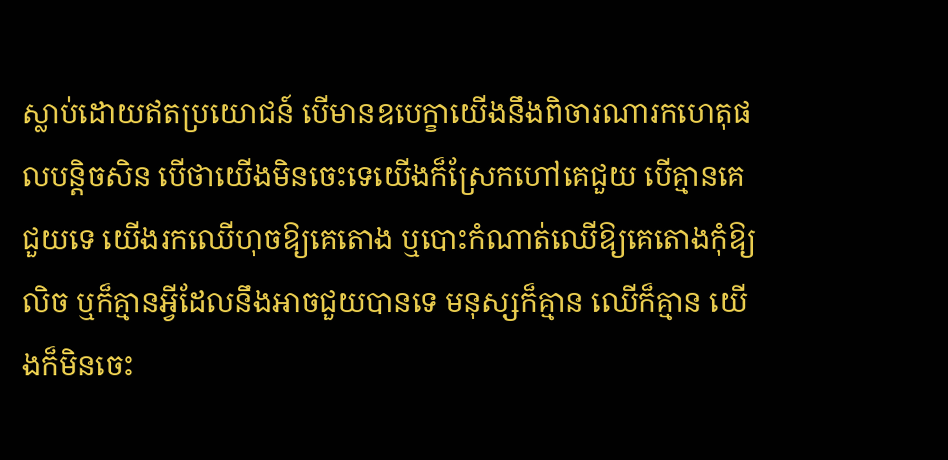ស្លាប់ដោយឥតប្រយោជន៍ បើមានឧបេក្ខាយើងនឹងពិចារណារកហេតុផលបន្តិចសិន បើថាយើងមិនចេះទេយើងក៏ស្រែកហៅគេជួយ បើគ្មានគេជួយទេ យើងរកឈើហុចឱ្យគេតោង ឬបោះកំណាត់ឈើឱ្យគេតោងកុំឱ្យលិច ឬក៏គ្មានអ្វីដែលនឹងអាចជួយបានទេ មនុស្សក៏គ្មាន ឈើក៏គ្មាន យើងក៏មិនចេះ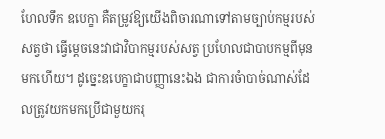ហែលទឹក ឧបេក្ខា គឺតម្រូវឱ្យយើងពិចារណាទៅតាមច្បាប់កម្មរបស់សត្វថា ធ្វើម្តេចនេះវាជាវិបាកម្មរបស់សត្វ ប្រហែលជាបាបកម្មពីមុនមកហើយ។ ដូច្នេះឧបេក្ខាជាបញ្ញានេះឯង ជាការចំាបាច់ណាស់ដែលត្រូវយកមកប្រើជាមួយករុ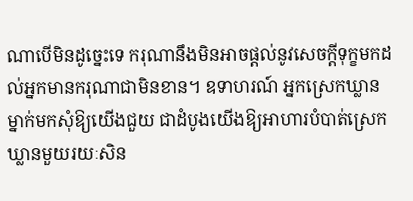ណាបើមិនដូច្នេះទេ ករុណានឹងមិនអាចផ្តល់នូវសេចក្តីទុក្ខមកដល់អ្នកមានករុណាជាមិនខាន។ ឧទាហរណ៍ អ្នកស្រេកឃ្លានម្នាក់មកសុំឱ្យយើងជួយ ជាដំបូងយើងឱ្យអាហារបំបាត់ស្រេក ឃ្លានមួយរយៈសិន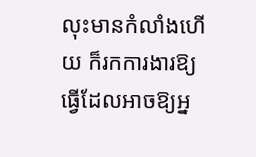លុះមានកំលាំងហើយ ក៏រកការងារឱ្យធ្វើដែលអាចឱ្យអ្ន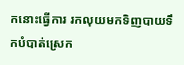កនោះធ្វើការ រកលុយមកទិញបាយទឹកបំបាត់ស្រេក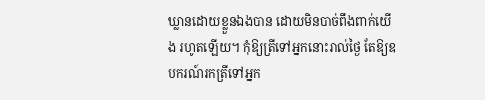ឃ្លានដោយខ្លួនឯងបាន ដោយមិនបាច់ពឹងពាក់យើង រហូតឡើយ។ កុំឱ្យត្រីទៅអ្នកនោះរាល់ថ្ងៃ តែឱ្យឧបករណ៍រកត្រីទៅអ្នក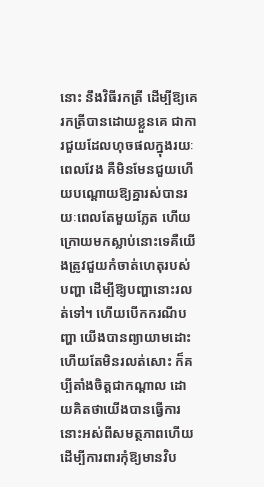នោះ នឹងវិធីរកត្រី ដើម្បីឱ្យគេរកត្រីបានដោយខ្លួនគេ ជាការជួយដែលហុចផលក្នុងរយៈពេលវែង គឺមិនមែនជួយហើយបណ្តោយឱ្យគ្នារស់បានរយៈពេលតែមួយភ្លែត ហើយក្រោយមកស្លាប់នោះទេគឺយើងត្រូវជួយកំចាត់ហេតុរបស់បញ្ហា ដើម្បីឱ្យបញ្ហានោះរលត់ទៅ។ ហើយបើកករណីបញ្ហា យើងបានព្យាយាមដោះហើយតែមិនរលត់សោះ ក៏គប្បីតាំងចិត្តជាកណ្តាល ដោយគិតថាយើងបានធ្វើការនោះអស់ពីសមត្ថភាពហើយ ដើម្បីការពារកុំឱ្យមានវិប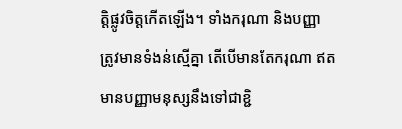ត្តិផ្លូវចិត្តកើតឡើង។ ទាំងករុណា និងបញ្ញា ត្រូវមានទំងន់ស្មើគ្នា តើបើមានតែករុណា ឥតមានបញ្ញាមនុស្សនឹងទៅជាខ្ជិ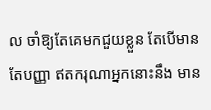ល ចាំឱ្យតែគេមកជួយខ្លួន តែបើមានតែបញ្ញា ឥតករុណាអ្នកនោះនឹង មាន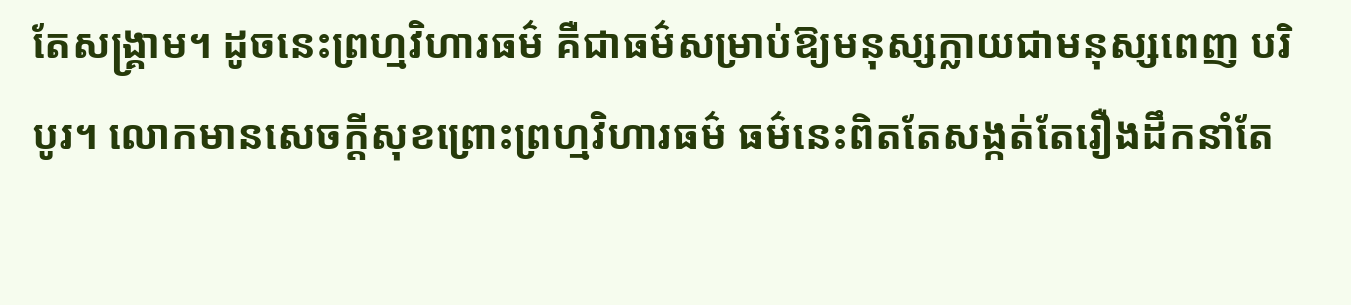តែសង្រ្គាម។ ដូចនេះព្រហ្មវិហារធម៌ គឺជាធម៌សម្រាប់ឱ្យមនុស្សក្លាយជាមនុស្សពេញ បរិបូរ។ លោកមានសេចក្តីសុខព្រោះព្រហ្មវិហារធម៌ ធម៌នេះពិតតែសង្កត់តែរឿងដឹកនាំតែ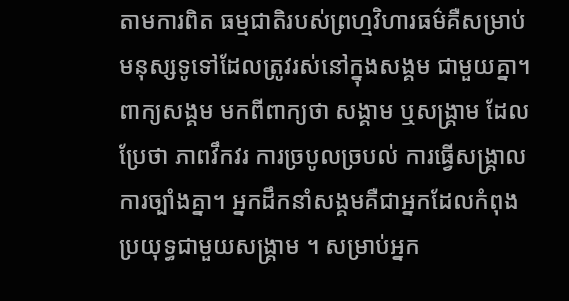តាមការពិត ធម្មជាតិរបស់ព្រហ្មវិហារធម៌គឺសម្រាប់មនុស្សទូទៅដែលត្រូវរស់នៅក្នុងសង្គម ជាមួយគ្នា។ ពាក្យសង្គម មកពីពាក្យថា សង្គាម ឬសង្រ្គាម ដែលប្រែថា ភាពវឹកវរ ការច្របូលច្របល់ ការធ្វើសង្រ្គាល ការច្បាំងគ្នា។ អ្នកដឹកនាំសង្គមគឺជាអ្នកដែលកំពុងប្រយុទ្ធជាមួយសង្រ្គាម ។ សម្រាប់អ្នក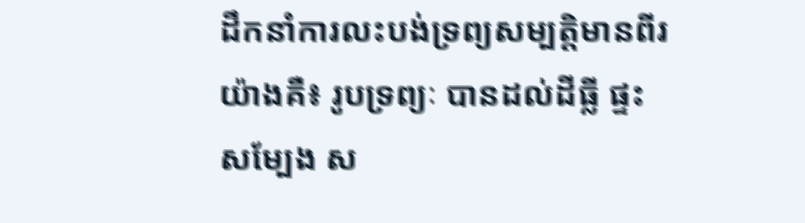ដឹកនាំការលះបង់ទ្រព្យសម្បត្តិមានពីរយ៉ាងគឺ៖ រូបទ្រព្យៈ បានដល់ដីធ្លី ផ្ទះសម្បែង ស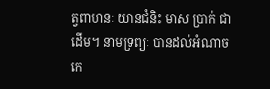ត្វពាហនៈ យានជំនិះ មាស ប្រាក់ ជាដើម។ នាមទ្រព្យៈ បានដល់អំណាច កេ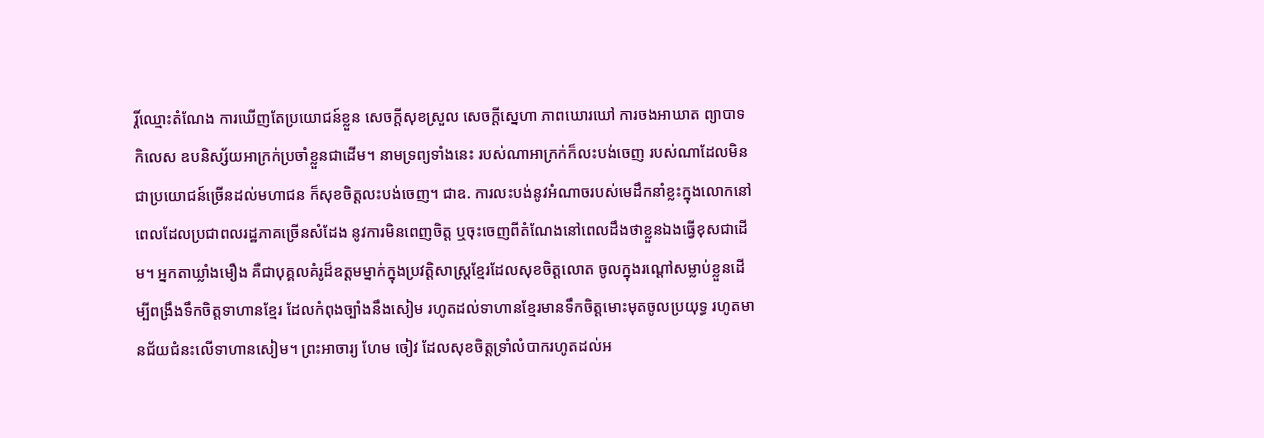រ្តិ៍ឈ្មោះតំណែង ការឃើញតែប្រយោជន៍ខ្លួន សេចក្តីសុខស្រួល សេចក្តីស្នេហា ភាពឃោរឃៅ ការចងអាឃាត ព្យាបាទ កិលេស ឧបនិស្ស័យអាក្រក់ប្រចាំខ្លួនជាដើម។ នាមទ្រព្យទាំងនេះ របស់ណាអាក្រក់ក៏លះបង់ចេញ របស់ណាដែលមិនជាប្រយោជន៍ច្រើនដល់មហាជន ក៏សុខចិត្តលះបង់ចេញ។ ជាឧ. ការលះបង់នូវអំណាចរបស់មេដឹកនាំខ្លះក្នុងលោកនៅពេលដែលប្រជាពលរដ្ឋភាគច្រើនសំដែង នូវការមិនពេញចិត្ត ឬចុះចេញពីតំណែងនៅពេលដឹងថាខ្លួនឯងធ្វើខុសជាដើម។ អ្នកតាឃ្លាំងមឿង គឺជាបុគ្គលគំរូដ៏ឧត្តមម្នាក់ក្នុងប្រវត្តិសាស្រ្តខ្មែរដែលសុខចិត្តលោត ចូលក្នុងរណ្តៅសម្លាប់ខ្លួនដើម្បីពង្រឹងទឹកចិត្តទាហានខ្មែរ ដែលកំពុងច្បាំងនឹងសៀម រហូតដល់ទាហានខ្មែរមានទឹកចិត្តមោះមុតចូលប្រយុទ្ធ រហូតមានជ័យជំនះលើទាហានសៀម។ ព្រះអាចារ្យ ហែម ចៀវ ដែលសុខចិត្តទ្រាំលំបាករហូតដល់អ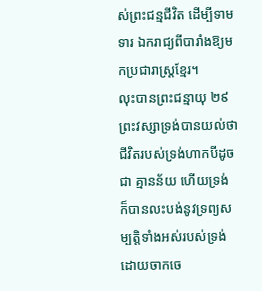ស់ព្រះជន្មជីវិត ដើម្បីទាមទារ ឯករាជ្យពីបារាំងឱ្យមកប្រជារាស្រ្តខ្មែរ។
លុះបានព្រះជន្មាយុ ២៩ ព្រះវស្សាទ្រង់បានយល់ថាជីវិតរបស់ទ្រង់ហាកបីដូចជា គ្មានន័យ ហើយទ្រង់ ក៏បានលះបង់នូវទ្រព្យសម្បត្តិទាំងអស់របស់ទ្រង់ ដោយចាកចេ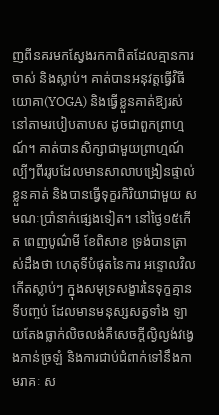ញពីនគរមកស្វែងរកកាពិតដែលគ្មានការ ចាស់ និងស្លាប់។ គាត់បានអនុវត្តធ្វើវិធីយោគា(YOGA) និងធ្វើខ្លួនគាត់ឱ្យរស់នៅតាមរបៀបតាបស ដូចជាពួកព្រាហ្មណ៍។ គាត់បានសិក្សាជាមួយព្រាហ្មណ៍ល្បីៗពីររូបដែលមានសាលាបង្រៀនផ្ទាល់ខ្លួនគាត់ និងបានធ្វើទុក្ខរកិរិយាជាមួយ សមណៈប្រាំនាក់ផ្សេងទៀត។ នៅថ្ងៃ១៥កើត ពេញបូណ៌មី ខែពិសាខ ទ្រង់បានត្រាស់ដឹងថា ហេតុទីបំផុតនៃការ អន្ទោលវិលកើតស្លាប់ៗ ក្នុងសមុទ្រសង្ខារនៃទុក្ខគ្មានទីបញ្ចប់ ដែលមានមនុស្សសត្វទាំង ឡាយតែងធ្លាក់លិចលង់គឺសេចក្តីល្ងិល្ងង់វង្វេងភាន់ច្រឡំ និងការជាប់ជំពាក់ទៅនឹងកាមរាគៈ ស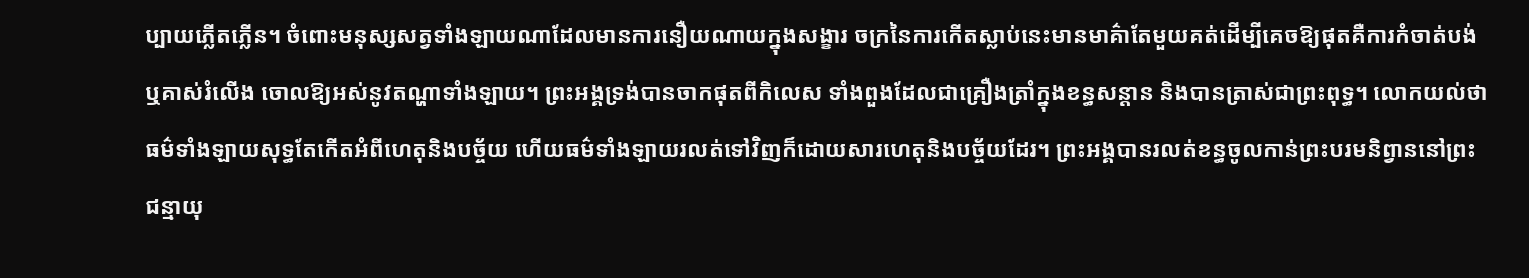ប្បាយភ្លើតភ្លើន។ ចំពោះមនុស្សសត្វទាំងឡាយណាដែលមានការនឿយណាយក្នុងសង្ខារ ចក្រនៃការកើតស្លាប់នេះមានមាគ៌ាតែមួយគត់ដើម្បីគេចឱ្យផុតគឺការកំចាត់បង់ ឬគាស់រំលើង ចោលឱ្យអស់នូវតណ្ហាទាំងឡាយ។ ព្រះអង្គទ្រង់បានចាកផុតពីកិលេស ទាំងពួងដែលជាគ្រឿងត្រាំក្នុងខន្ធសន្តាន និងបានត្រាស់ជាព្រះពុទ្ធ។ លោកយល់ថា ធម៌ទាំងឡាយសុទ្ធតែកើតអំពីហេតុនិងបច្ច័យ ហើយធម៌ទាំងឡាយរលត់ទៅវិញក៏ដោយសារហេតុនិងបច្ច័យដែរ។ ព្រះអង្គបានរលត់ខន្ធចូលកាន់ព្រះបរមនិព្វាននៅព្រះជន្មាយុ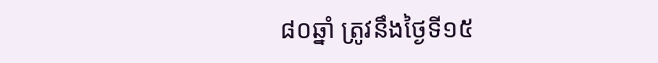៨០ឆ្នាំ ត្រូវនឹងថ្ងៃទី១៥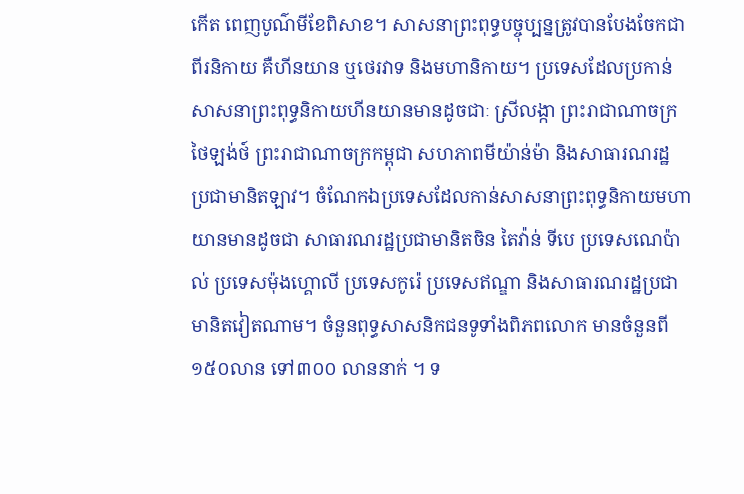កើត ពេញបូណ៌មីខែពិសាខ។ សាសនាព្រះពុទ្ធបច្ចុប្បន្នត្រូវបានបែងចែកជាពីរនិកាយ គឺហីនយាន ឬថេរវាទ និងមហានិកាយ។ ប្រទេសដែលប្រកាន់សាសនាព្រះពុទ្ធនិកាយហីនយានមានដូចជាៈ ស្រីលង្កា ព្រះរាជាណាចក្រថៃឡង់ថ៍ ព្រះរាជាណាចក្រកម្ពុជា សហភាពមីយ៉ាន់ម៉ា និងសាធារណរដ្ឋ ប្រជាមានិតឡាវ។ ចំណែកឯប្រទេសដែលកាន់សាសនាព្រះពុទ្ធនិកាយមហាយានមានដូចជា សាធារណរដ្ឋប្រជាមានិតចិន តៃវ៉ាន់ ទីបេ ប្រទេសណេប៉ាល់ ប្រទេសម៉ុងហ្គោលី ប្រទេសកូរ៉េ ប្រទេសឥណ្ឌា និងសាធារណរដ្ឋប្រជាមានិតវៀតណាម។ ចំនួនពុទ្ធសាសនិកជនទូទាំងពិភពលោក មានចំនួនពី ១៥០លាន ទៅ៣០០ លាននាក់ ។ ទ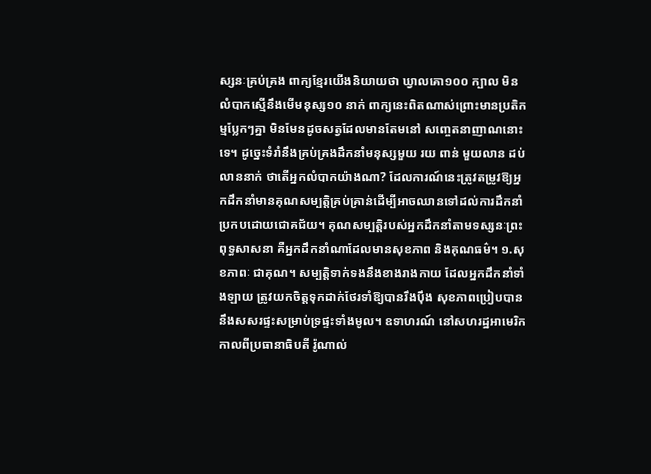ស្សនៈគ្រប់គ្រង ពាក្យខ្មែរយើងនិយាយថា ឃ្វាលគោ១០០ ក្បាល មិនលំបាកស្មើនឹងមើមនុស្ស១០ នាក់ ពាក្យនេះពិតណាស់ព្រោះមានប្រតិកម្មប្លែកៗគ្នា មិនមែនដូចសត្វដែលមានតែមនៅ សញ្ចេតនាញាណនោះទេ។ ដូច្នេះទំរាំនឹងគ្រប់គ្រងដឹកនាំមនុស្សមួយ រយ ពាន់ មួយលាន ដប់លាននាក់ ថាតើអ្នកលំបាកយ៉ាងណា? ដែលការណ៍នេះត្រូវតម្រូវឱ្យអ្នកដឹកនាំមានគុណសម្បត្តិគ្រប់គ្រាន់ដើម្បីអាចឈានទៅដល់ការដឹកនាំប្រកបដោយជោគជ័យ។ គុណសម្បត្តិរបស់អ្នកដឹកនាំតាមទស្សនៈព្រះពុទ្ធសាសនា គឺអ្នកដឹកនាំណាដែលមានសុខភាព និងគុណធម៌។ ១.សុខភាពៈ ជាគុណ។ សម្បត្តិទាក់ទងនឹងខាងរាងកាយ ដែលអ្នកដឹកនាំទាំងឡាយ ត្រូវយកចិត្តទុកដាក់ថែរទាំឱ្យបានរឹងប៉ឹង សុខភាពប្រៀបបាននឹងសសរផ្ទះសម្រាប់ទ្រផ្ទះទាំងមូល។ ឧទាហរណ៍ នៅសហរដ្ឋអាមេរិក កាលពីប្រធានាធិបតី រ៉ូណាល់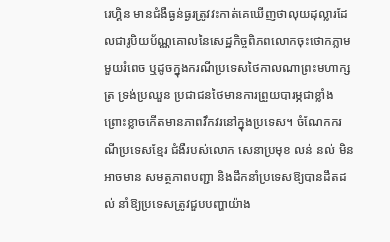រេហ្គិន មានជំងឺធ្ងន់ធ្ងរត្រូវវះកាត់គេឃើញថាលុយដុល្លារដែលជារូបិយប័ណ្ណគោលនៃសេដ្ឋកិច្ចពិភពលោកចុះថោកភ្លាមមួយរំពេច ឬដូចក្នុងករណីប្រទេសថៃកាលណាព្រះមហាក្សត្រ ទ្រង់ប្រឈួន ប្រជាជនថៃមានការព្រួយបារម្ភជាខ្លាំងព្រោះខ្លាចកើតមានភាពវឹកវរនៅក្នុងប្រទេស។ ចំណែកករណីប្រទេសខ្មែរ ជំងឺរបស់លោក សេនាប្រមុខ លន់ នល់ មិនអាចមាន សមត្ថភាពបញ្ជា និងដឹកនាំប្រទេសឱ្យបានដឹតដល់ នាំឱ្យប្រទេសត្រូវជួបបញ្ហាយ៉ាង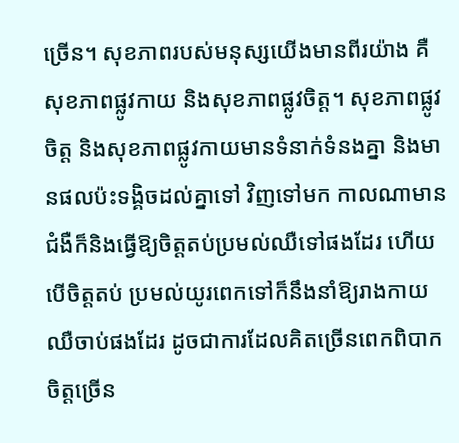ច្រើន។ សុខភាពរបស់មនុស្សយើងមានពីរយ៉ាង គឺសុខភាពផ្លូវកាយ និងសុខភាពផ្លូវចិត្ត។ សុខភាពផ្លូវចិត្ត និងសុខភាពផ្លូវកាយមានទំនាក់ទំនងគ្នា និងមានផលប៉ះទង្គិចដល់គ្នាទៅ វិញទៅមក កាលណាមានជំងឺក៏និងធ្វើឱ្យចិត្តតប់ប្រមល់ឈឺទៅផងដែរ ហើយបើចិត្តតប់ ប្រមល់យូរពេកទៅក៏នឹងនាំឱ្យរាងកាយឈឺចាប់ផងដែរ ដូចជាការដែលគិតច្រើនពេកពិបាក ចិត្តច្រើន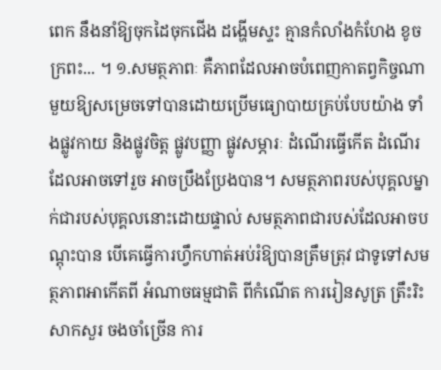ពេក នឹងនាំឱ្យចុកដៃចុកជើង ដង្ហើមស្ទះ គ្មានកំលាំងកំហែង ខូចក្រពះ... ។ ១.សមត្ថភាពៈ គឺភាពដែលអាចបំពេញកាតព្វកិច្ចណាមួយឱ្យសម្រេចទៅបានដោយប្រើមធ្យោបាយគ្រប់បែបយ៉ាង ទាំងផ្លូវកាយ និងផ្លូវចិត្ត ផ្លូវបញ្ញា ផ្លូវសម្ភារៈ ដំណើរធ្វើកើត ដំណើរដែលអាចទៅរួច អាចប្រឹងប្រែងបាន។ សមត្ថភាពរបស់បុគ្គលម្នាក់ជារបស់បុគ្គលនោះដោយផ្ទាល់ សមត្ថភាពជារបស់ដែលអាចបណ្តុះបាន បើគេធ្វើការហ្វឹកហាត់អប់រំឱ្យបានត្រឹមត្រុវ ជាទូទៅសមត្ថភាពអាកើតពី អំណាចធម្មជាតិ ពីកំណើត ការរៀនសូត្រ ត្រឹះរិះ សាកសួរ ចងចាំច្រើន ការ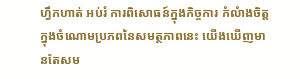ហ្វឹកហាត់ អប់រំ ការពិសោធន៍ក្នុងកិច្ចការ កំលំាងចិត្ត ក្នុងចំណោមប្រភពនៃសមត្ថភាពនេះ យើងឃើញមានតែសម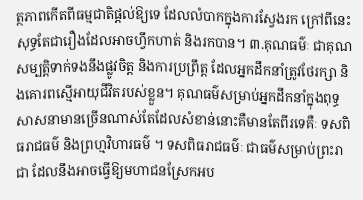ត្ថភាពកើតពីធម្មជាតិផ្តល់ឱ្យទេ ដែលលំបាកក្នុងការស្វែងរក ក្រៅពីនេះសុទ្ធតែជារឿងដែលអាចហ្វឹកហាត់ និងរកបាន។ ៣.គុណធម៌ៈ ជាគុណសម្បត្តិទាក់ទងនឹងផ្លូវចិត្ត និងការប្រព្រឹត្ត ដែលអ្នកដឹកនាំត្រូវថែរក្សា និងគោរពស្មើអាយុជីវិតរបស់ខ្លួន។ គុណធម៌សម្រាប់អ្នកដឹកនាំក្នុងពុទ្ធសាសនាមានច្រើនណាស់តែដែលសំខាន់នោះគឺមានតែពីរទេគឺៈ ទសពិធរាជធម៌ និងព្រហ្មវិហារធម៌ ។ ទសពិធរាជធម៌ៈ ជាធម៌សម្រាប់ព្រះរាជា ដែលនឹងអាចធ្វើឱ្យមហាជនស្រែកអប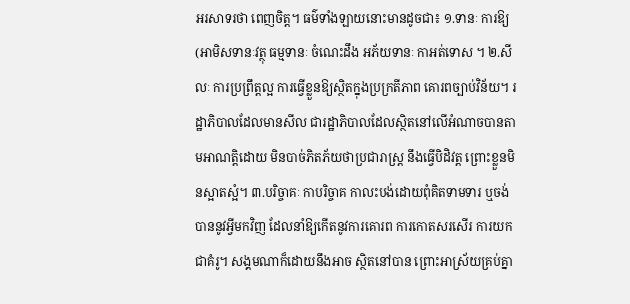អរសាទរថា ពេញចិត្ត។ ធម៌ទាំងឡាយនោះមានដូចជា៖ ១.ទានៈ ការឱ្យ(អាមិសទានៈវត្ថុ ធម្មទានៈ ចំណេះដឹង អភ័យទានៈ កាអត់ទោស ។ ២.សីលៈ ការប្រព្រឹត្តល្អ ការធ្វើខ្លួនឱ្យស្ថិតក្នុងប្រក្រតីភាព គោរពច្បាប់វិន័យ។ រដ្ឋាភិបាលដែលមានសីល ជារដ្ឋាភិបាលដែលស្ថិតនៅលើអំណាចបានតាមអាណត្តិដោយ មិនបាច់ភិតភ័យថាប្រជារាស្រ្ត នឹងធ្វើបិដិវត្ត ព្រោះខ្លួនមិនស្អាតស្អំ។ ៣.បរិច្ចាគៈ កាបរិច្ចាគ កាលះបង់ដោយពុំគិតទាមទារ ឬចង់បាននូវអ្វីមកវិញ ដែលនាំឱ្យកើតនូវការគោរព ការកោតសរសើរ ការយកជាគំរូ។ សង្គមណាក៏ដោយនឹងអាច ស្ថិតនៅបាន ព្រោះអាស្រ័យគ្រប់គ្នា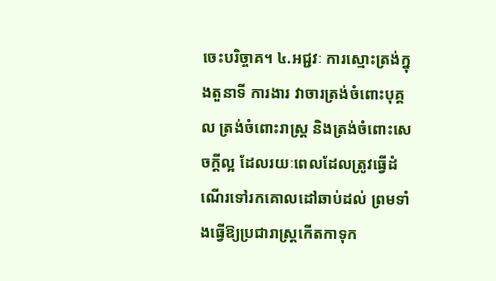ចេះបរិច្ចាគ។ ៤.អជ្ជវៈ ការស្មោះត្រង់ក្នុងតួនាទី ការងារ វាចារត្រង់ចំពោះបុគ្គល ត្រង់ចំពោះរាស្រ្ត និងត្រង់ចំពោះសេចក្តីល្អ ដែលរយៈពេលដែលត្រូវធ្វើដំណើរទៅរកគោលដៅឆាប់ដល់ ព្រមទាំងធ្វើឱ្យប្រជារាស្រ្តកើតកាទុក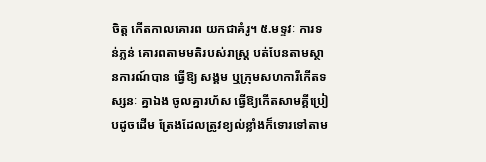ចិត្ត កើតកាលគោរព យកជាគំរូ។ ៥.មទ្ទវៈ ការទន់ភ្លន់ គោរពតាមមតិរបស់រាស្រ្ត បត់បែនតាមស្ថានការណ៍បាន ធ្វើឱ្យ សង្គម ឬក្រុមសហការីកើតទស្សនៈ គ្នាឯង ចូលគ្នារហ័ស ធ្វើឱ្យកើតសាមគ្គីប្រៀបដូចដើម ត្រែងដែលត្រូវខ្យល់ខ្លាំងក៏ទោរទៅតាម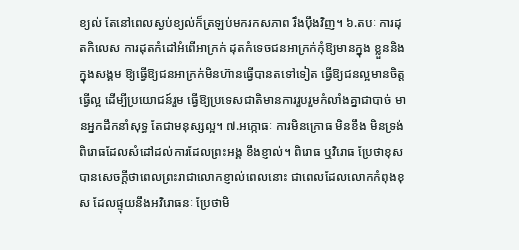ខ្យល់ តែនៅពេលស្ងប់ខ្យល់ក៏ត្រឡប់មករកសភាព រឹងប៉ឹងវិញ។ ៦.តបៈ ការដុតកិលេស ការដុតកំដៅអំពើអាក្រក់ ដុតកំទេចជនអាក្រក់កុំឱ្យមានក្នុង ខ្លួននិងក្នុងសង្គម ឱ្យធ្វើឱ្យជនអាក្រក់មិនហ៊ានធ្វើបានតទៅទៀត ធ្វើឱ្យជនល្អមានចិត្តធ្វើល្អ ដើម្បីប្រយោជន៍រួម ធ្វើឱ្យប្រទេសជាតិមានការរួបរួមកំលាំងគ្នាជាបាច់ មានអ្នកដឹកនាំសុទ្ធ តែជាមនុស្សល្អ។ ៧.អក្កោធៈ ការមិនក្រោធ មិនខឹង មិនទ្រង់ពិរោធដែលសំដៅដល់ការដែលព្រះអង្គ ខឹងខ្ញាល់។ ពិរោធ ឬវិរោធ ប្រែថាខុស បានសេចក្តីថាពេលព្រះរាជាលោកខ្ញាល់ពេលនោះ ជាពេលដែលលោកកំពុងខុស ដែលផ្ទុយនឹងអវិរោធនៈ ប្រែថាមិ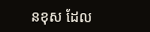នខុស ដែល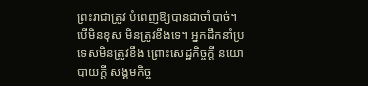ព្រះរាជាត្រូវ បំពេញឱ្យបានជាចាំបាច់។ បើមិនខុស មិនត្រូវខឹងទេ។ អ្នកដឹកនាំប្រទេសមិនត្រូវខឹង ព្រោះសេដ្ឋកិច្ចក្តី នយោបាយក្តី សង្គមកិច្ច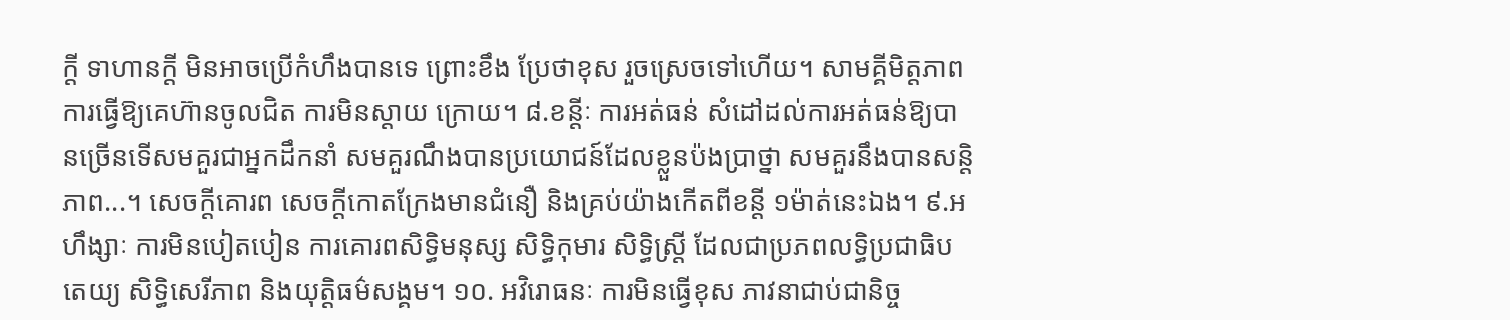ក្តី ទាហានក្តី មិនអាចប្រើកំហឹងបានទេ ព្រោះខឹង ប្រែថាខុស រួចស្រេចទៅហើយ។ សាមគ្គីមិត្តភាព ការធ្វើឱ្យគេហ៊ានចូលជិត ការមិនស្តាយ ក្រោយ។ ៨.ខន្តីៈ ការអត់ធន់ សំដៅដល់ការអត់ធន់ឱ្យបានច្រើនទើសមគួរជាអ្នកដឹកនាំ សមគួរណឹងបានប្រយោជន៍ដែលខ្លួនប៉ងប្រាថ្នា សមគួរនឹងបានសន្តិភាព...។ សេចក្តីគោរព សេចក្តីកោតក្រែងមានជំនឿ និងគ្រប់យ៉ាងកើតពីខន្តី ១ម៉ាត់នេះឯង។ ៩.អហឹង្សាៈ ការមិនបៀតបៀន ការគោរពសិទ្ធិមនុស្ស សិទ្ធិកុមារ សិទ្ធិស្រ្តី ដែលជាប្រភពលទ្ធិប្រជាធិបតេយ្យ សិទ្ធិសេរីភាព និងយុត្តិធម៌សង្គម។ ១០. អវិរោធនៈ ការមិនធ្វើខុស ភាវនាជាប់ជានិច្ច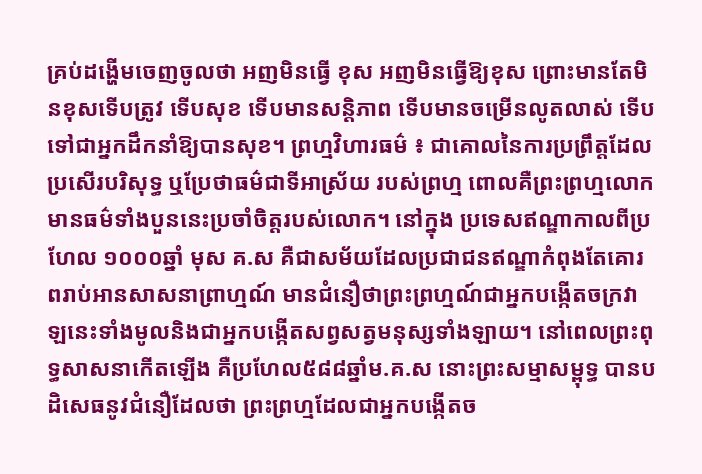គ្រប់ដង្ហើមចេញចូលថា អញមិនធ្វើ ខុស អញមិនធ្វើឱ្យខុស ព្រោះមានតែមិនខុសទើបត្រូវ ទើបសុខ ទើបមានសន្តិភាព ទើបមានចម្រើនលូតលាស់ ទើបទៅជាអ្នកដឹកនាំឱ្យបានសុខ។ ព្រហ្មវិហារធម៌ ៖ ជាគោលនៃការប្រព្រឹត្តដែលប្រសើរបរិសុទ្ធ ឬប្រែថាធម៌ជាទីអាស្រ័យ របស់ព្រហ្ម ពោលគឺព្រះព្រហ្មលោកមានធម៌ទាំងបួននេះប្រចាំចិត្តរបស់លោក។ នៅក្នុង ប្រទេសឥណ្ឌាកាលពីប្រហែល ១០០០ឆ្នាំ មុស គ.ស គឺជាសម័យដែលប្រជាជនឥណ្ឌាកំពុងតែគោរពរាប់អានសាសនាព្រាហ្មណ៍ មានជំនឿថាព្រះព្រហ្មណ៍ជាអ្នកបង្កើតចក្រវាឡនេះទាំងមូលនិងជាអ្នកបង្កើតសព្វសត្វមនុស្សទាំងឡាយ។ នៅពេលព្រះពុទ្ធសាសនាកើតឡើង គឺប្រហែល៥៨៨ឆ្នាំម.គ.ស នោះព្រះសម្មាសម្ពុទ្ធ បានបដិសេធនូវជំនឿដែលថា ព្រះព្រហ្មដែលជាអ្នកបង្កើតច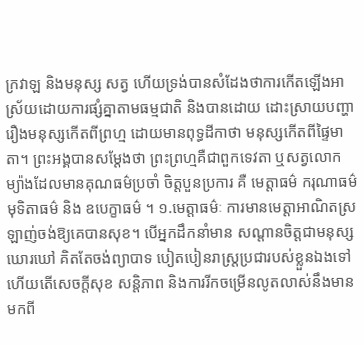ក្រវាឡ និងមនុស្ស សត្វ ហើយទ្រង់បានសំដែងថាការកើតឡើងអាស្រ័យដោយការផ្សំគ្នាតាមធម្មជាតិ និងបានដោយ ដោះស្រាយបញ្ហារឿងមនុស្សកើតពីព្រហ្ម ដោយមានពុទ្ធដីកាថា មនុស្សកើតពីផ្ទៃមាតា។ ព្រះអង្គបានសម្តែងថា ព្រះព្រហ្មគឺជាពួកទេវតា ឬសត្វលោកម្យ៉ាងដែលមានគុណធម៌ប្រចាំ ចិត្តបួនប្រការ គឺ មេត្តាធម៌ ករុណាធម៌ មុទិតាធម៌ និង ឧបេក្ខាធម៌ ។ ១.មេត្តាធម៌ៈ ការមានមេត្តាអាណិតស្រឡាញ់ចង់ឱ្យគេបានសុខ។ បើអ្នកដឹកនាំមាន សណ្តានចិត្តជាមនុស្សឃោរឃៅ គិតតែចង់ព្យាបាទ បៀតបៀនរាស្រ្តប្រជារបស់ខ្លួនឯងទៅ ហើយតើសេចក្តីសុខ សន្តិភាព និងការរីកចម្រើនលូតលាស់នឹងមានមកពី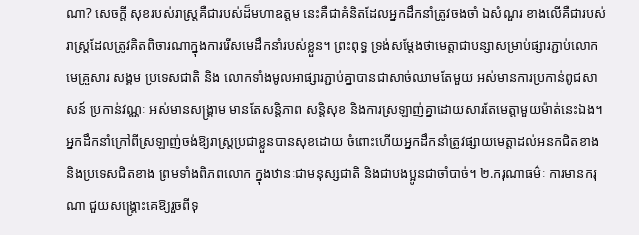ណា? សេចក្តី សុខរបស់រាស្រ្តគឺជារបស់ដ៏មហាឧត្តម នេះគឺជាគំនិតដែលអ្នកដឹកនាំត្រូវចងចាំ ឯសំណួរ ខាងលើគឺជារបស់រាស្រ្តដែលត្រូវគិតពិចារណាក្នុងការរើសមេដឹកនាំរបស់ខ្លួន។ ព្រះពុទ្ធ ទ្រង់សម្តែងថាមេត្តាជាបន្សាសម្រាប់ផ្សារភ្ជាប់លោក មេគ្រួសារ សង្គម ប្រទេសជាតិ និង លោកទាំងមូលអាផ្សារភ្ជាប់គ្នាបានជាសាច់ឈាមតែមួយ អស់មានការប្រកាន់ពូជសាសន៍ ប្រកាន់វណ្ណៈ អស់មានសង្រ្គាម មានតែសន្តិភាព សន្តិសុខ និងការស្រឡាញ់គ្នាដោយសារតែមេត្តាមួយម៉ាត់នេះឯង។ អ្នកដឹកនាំក្រៅពីស្រឡាញ់ចង់ឱ្យរាស្រ្តប្រជាខ្លួនបានសុខដោយ ចំពោះហើយអ្នកដឹកនាំត្រូវផ្សាយមេត្តាដល់អនកជិតខាង និងប្រទេសជិតខាង ព្រមទាំងពិភពលោក ក្នុងឋានៈជាមនុស្សជាតិ និងជាបងប្អូនជាចាំបាច់។ ២.ករុណាធម៌ៈ ការមានករុណា ជួយសង្រ្គោះគេឱ្យរួចពីទុ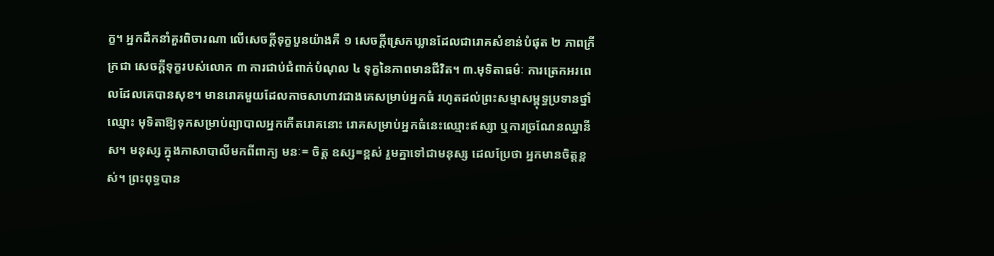ក្ខ។ អ្នកដឹកនាំគួរពិចារណា លើសេចក្តីទុក្ខបួនយ៉ាងគឺ ១ សេចក្តីស្រេកឃ្លានដែលជារោគសំខាន់បំផុត ២ ភាពក្រីក្រជា សេចក្តីទុក្ខរបស់លោក ៣ ការជាប់ជំពាក់បំណុល ៤ ទុក្ខនៃភាពមានជីវិត។ ៣.មុទិតាធម៌ៈ ការត្រេកអរពេលដែលគេបានសុខ។ មានរោគមួយដែលកាចសាហាវជាងគេសម្រាប់អ្នកធំ រហូតដល់ព្រះសម្មាសម្ពុទ្ធប្រទានថ្នាំឈ្មោះ មុទិតាឱ្យទុកសម្រាប់ព្យាបាលអ្នកកើតរោគនោះ រោគសម្រាប់អ្នកធំនេះឈ្មោះឥស្សា ឬការច្រណែនឈ្នានីស។ មនុស្ស ក្នុងភាសាបាលីមកពីពាក្យ មនៈ= ចិត្ត ឧស្ស=ខ្ពស់ រួមគ្នាទៅជាមនុស្ស ដេលប្រែថា អ្នកមានចិត្តខ្ពស់។ ព្រះពុទ្ធបាន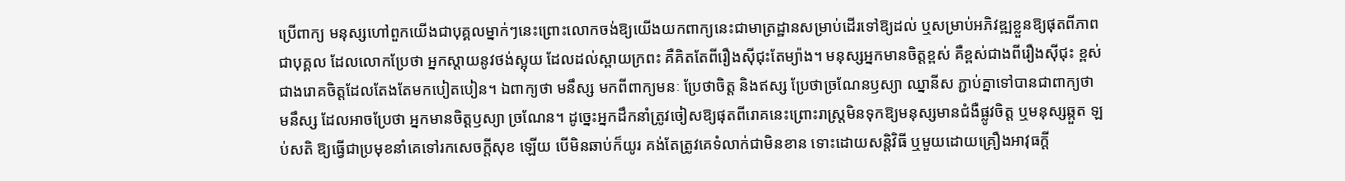ប្រើពាក្យ មនុស្សហៅពួកយើងជាបុគ្គលម្នាក់ៗនេះព្រោះលោកចង់ឱ្យយើងយកពាក្យនេះជាមាត្រដ្ឋានសម្រាប់ដើរទៅឱ្យដល់ ឬសម្រាប់អភិវឌ្ឍខ្លួនឱ្យផុតពីភាពជាបុគ្គល ដែលលោកប្រែថា អ្នកស្តាយនូវថង់ស្អុយ ដែលដល់ស្ពាយក្រពះ គឺគិតតែពីរឿងស៊ីជុះតែម្យ៉ាង។ មនុស្សអ្នកមានចិត្តខ្ពស់ គឺខ្ពស់ជាងពីរឿងស៊ីជុះ ខ្ពស់ជាងរោគចិត្តដែលតែងតែមកបៀតបៀន។ ឯពាក្យថា មនឹស្ស មកពីពាក្យមនៈ ប្រែថាចិត្ត និងឥស្ស ប្រែថាច្រណែនឫស្យា ឈ្នានីស ភ្ជាប់គ្នាទៅបានជាពាក្យថា មនឹស្ស ដែលអាចប្រែថា អ្នកមានចិត្តឫស្យា ច្រណែន។ ដូច្នេះអ្នកដឹកនាំត្រូវចៀសឱ្យផុតពីរោគនេះព្រោះរាស្រ្តមិនទុកឱ្យមនុស្សមានជំងឺផ្លូវចិត្ត ឬមនុស្សឆ្កួត ឡប់សតិ ឱ្យធ្វើជាប្រមុខនាំគេទៅរកសេចក្តីសុខ ឡើយ បើមិនឆាប់ក៏យូរ គង់តែត្រូវគេទំលាក់ជាមិនខាន ទោះដោយសន្តិវិធី ឬមួយដោយគ្រឿងអាវុធក្តី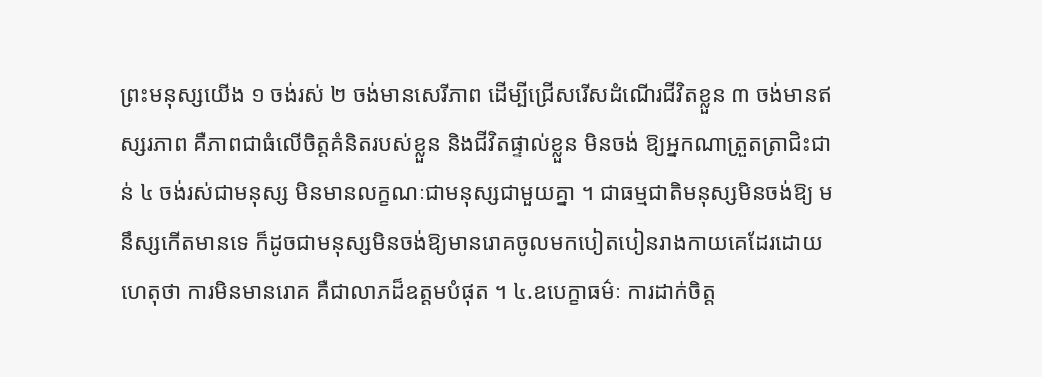ព្រះមនុស្សយើង ១ ចង់រស់ ២ ចង់មានសេរីភាព ដើម្បីជ្រើសរើសដំណើរជីវិតខ្លួន ៣ ចង់មានឥស្សរភាព គឺភាពជាធំលើចិត្តគំនិតរបស់ខ្លួន និងជីវិតផ្ទាល់ខ្លួន មិនចង់ ឱ្យអ្នកណាត្រួតត្រាជិះជាន់ ៤ ចង់រស់ជាមនុស្ស មិនមានលក្ខណៈជាមនុស្សជាមួយគ្នា ។ ជាធម្មជាតិមនុស្សមិនចង់ឱ្យ មនឹស្សកើតមានទេ ក៏ដូចជាមនុស្សមិនចង់ឱ្យមានរោគចូលមកបៀតបៀនរាងកាយគេដែរដោយហេតុថា ការមិនមានរោគ គឺជាលាភដ៏ឧត្តមបំផុត ។ ៤.ឧបេក្ខាធម៌ៈ ការដាក់ចិត្ត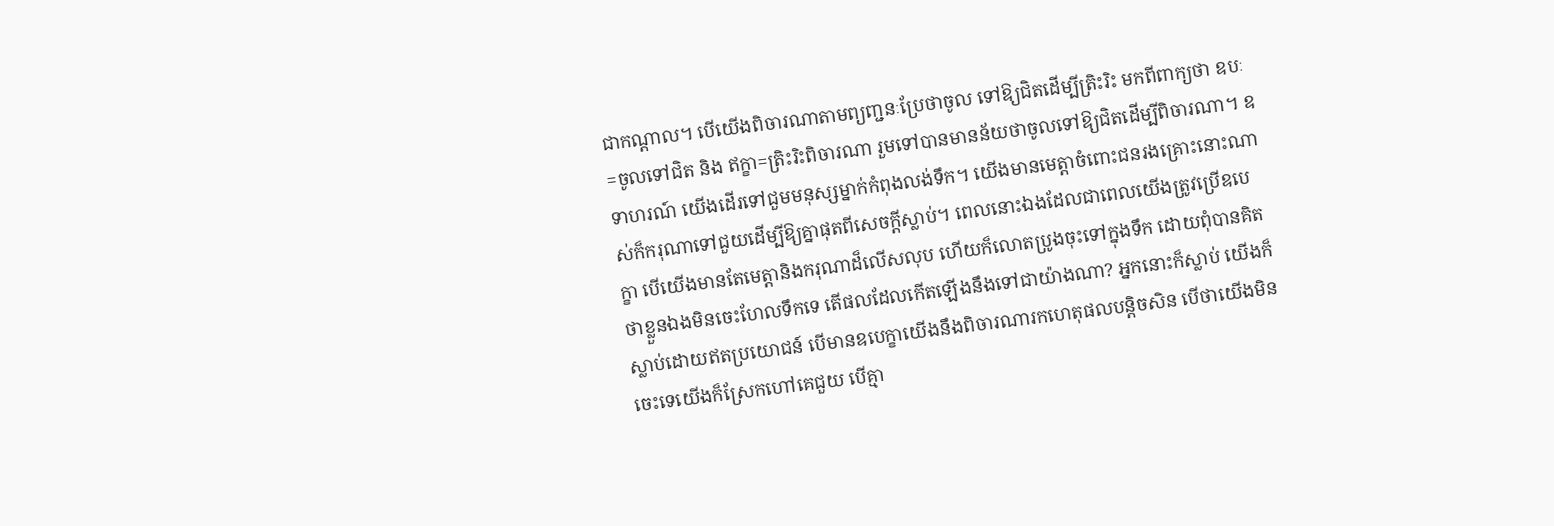ជាកណ្តាល។ បើយើងពិចារណាតាមព្យញ្ជនៈប្រែថាចូល ទៅឱ្យជិតដើម្បីត្រិះរិះ មកពីពាក្យថា ឧបៈ=ចូលទៅជិត និង ឥក្ខា=ត្រិះរិះពិចារណា រួមទៅបានមានន័យថាចូលទៅឱ្យជិតដើម្បីពិចារណា។ ឧទាហរណ៍ យើងដើរទៅជួមមនុស្សម្នាក់កំពុងលង់ទឹក។ យើងមានមេត្តាចំពោះជនរងគ្រោះនោះណាស់ក៏ករុណាទៅជួយដើម្បីឱ្យគ្នាផុតពីសេចក្តីស្លាប់។ ពេលនោះឯងដែលជាពេលយើងត្រូវប្រើឧបេក្ខា បើយើងមានតែមេត្តានិងករុណាដ៏លើសលុប ហើយក៏លោតប្រូងចុះទៅក្នុងទឹក ដោយពុំបានគិតថាខ្លួនឯងមិនចេះហែលទឹកទេ តើផលដែលកើតឡើងនឹងទៅជាយ៉ាងណា? អ្នកនោះក៏ស្លាប់ យើងក៏ស្លាប់ដោយឥតប្រយោជន៍ បើមានឧបេក្ខាយើងនឹងពិចារណារកហេតុផលបន្តិចសិន បើថាយើងមិនចេះទេយើងក៏ស្រែកហៅគេជួយ បើគ្មា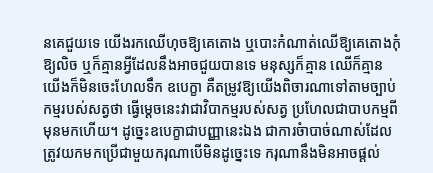នគេជួយទេ យើងរកឈើហុចឱ្យគេតោង ឬបោះកំណាត់ឈើឱ្យគេតោងកុំឱ្យលិច ឬក៏គ្មានអ្វីដែលនឹងអាចជួយបានទេ មនុស្សក៏គ្មាន ឈើក៏គ្មាន យើងក៏មិនចេះហែលទឹក ឧបេក្ខា គឺតម្រូវឱ្យយើងពិចារណាទៅតាមច្បាប់កម្មរបស់សត្វថា ធ្វើម្តេចនេះវាជាវិបាកម្មរបស់សត្វ ប្រហែលជាបាបកម្មពីមុនមកហើយ។ ដូច្នេះឧបេក្ខាជាបញ្ញានេះឯង ជាការចំាបាច់ណាស់ដែលត្រូវយកមកប្រើជាមួយករុណាបើមិនដូច្នេះទេ ករុណានឹងមិនអាចផ្តល់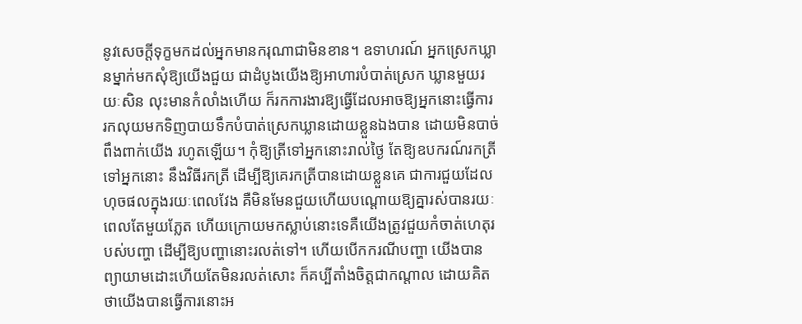នូវសេចក្តីទុក្ខមកដល់អ្នកមានករុណាជាមិនខាន។ ឧទាហរណ៍ អ្នកស្រេកឃ្លានម្នាក់មកសុំឱ្យយើងជួយ ជាដំបូងយើងឱ្យអាហារបំបាត់ស្រេក ឃ្លានមួយរយៈសិន លុះមានកំលាំងហើយ ក៏រកការងារឱ្យធ្វើដែលអាចឱ្យអ្នកនោះធ្វើការ រកលុយមកទិញបាយទឹកបំបាត់ស្រេកឃ្លានដោយខ្លួនឯងបាន ដោយមិនបាច់ពឹងពាក់យើង រហូតឡើយ។ កុំឱ្យត្រីទៅអ្នកនោះរាល់ថ្ងៃ តែឱ្យឧបករណ៍រកត្រីទៅអ្នកនោះ នឹងវិធីរកត្រី ដើម្បីឱ្យគេរកត្រីបានដោយខ្លួនគេ ជាការជួយដែលហុចផលក្នុងរយៈពេលវែង គឺមិនមែនជួយហើយបណ្តោយឱ្យគ្នារស់បានរយៈពេលតែមួយភ្លែត ហើយក្រោយមកស្លាប់នោះទេគឺយើងត្រូវជួយកំចាត់ហេតុរបស់បញ្ហា ដើម្បីឱ្យបញ្ហានោះរលត់ទៅ។ ហើយបើកករណីបញ្ហា យើងបានព្យាយាមដោះហើយតែមិនរលត់សោះ ក៏គប្បីតាំងចិត្តជាកណ្តាល ដោយគិតថាយើងបានធ្វើការនោះអ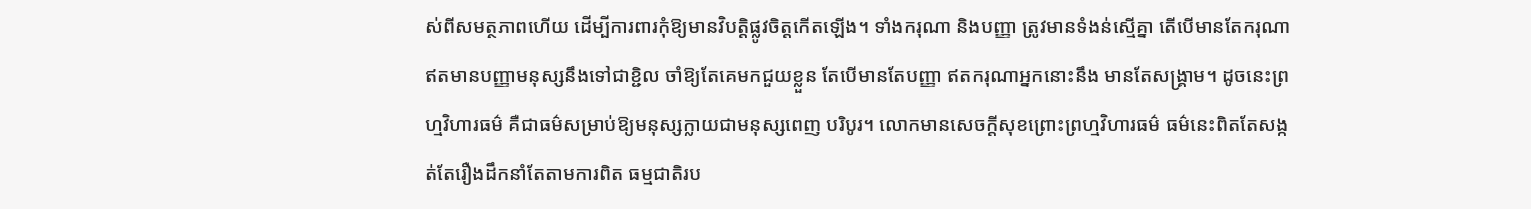ស់ពីសមត្ថភាពហើយ ដើម្បីការពារកុំឱ្យមានវិបត្តិផ្លូវចិត្តកើតឡើង។ ទាំងករុណា និងបញ្ញា ត្រូវមានទំងន់ស្មើគ្នា តើបើមានតែករុណា ឥតមានបញ្ញាមនុស្សនឹងទៅជាខ្ជិល ចាំឱ្យតែគេមកជួយខ្លួន តែបើមានតែបញ្ញា ឥតករុណាអ្នកនោះនឹង មានតែសង្រ្គាម។ ដូចនេះព្រហ្មវិហារធម៌ គឺជាធម៌សម្រាប់ឱ្យមនុស្សក្លាយជាមនុស្សពេញ បរិបូរ។ លោកមានសេចក្តីសុខព្រោះព្រហ្មវិហារធម៌ ធម៌នេះពិតតែសង្កត់តែរឿងដឹកនាំតែតាមការពិត ធម្មជាតិរប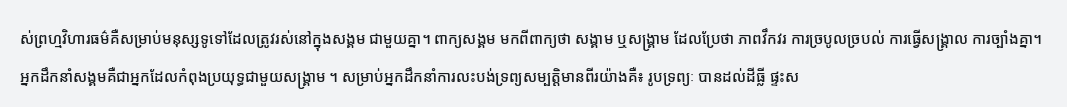ស់ព្រហ្មវិហារធម៌គឺសម្រាប់មនុស្សទូទៅដែលត្រូវរស់នៅក្នុងសង្គម ជាមួយគ្នា។ ពាក្យសង្គម មកពីពាក្យថា សង្គាម ឬសង្រ្គាម ដែលប្រែថា ភាពវឹកវរ ការច្របូលច្របល់ ការធ្វើសង្រ្គាល ការច្បាំងគ្នា។ អ្នកដឹកនាំសង្គមគឺជាអ្នកដែលកំពុងប្រយុទ្ធជាមួយសង្រ្គាម ។ សម្រាប់អ្នកដឹកនាំការលះបង់ទ្រព្យសម្បត្តិមានពីរយ៉ាងគឺ៖ រូបទ្រព្យៈ បានដល់ដីធ្លី ផ្ទះស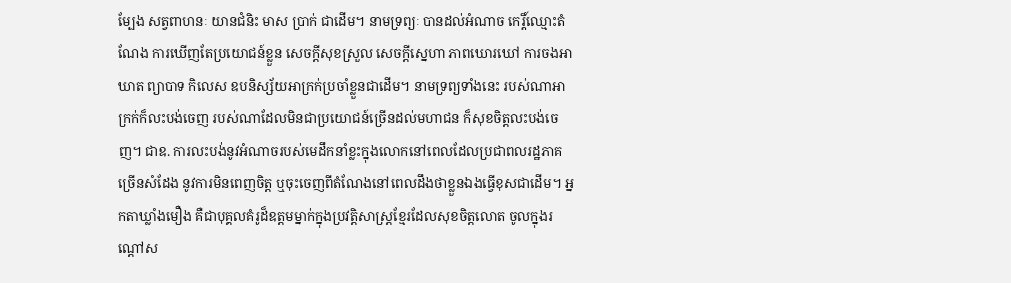ម្បែង សត្វពាហនៈ យានជំនិះ មាស ប្រាក់ ជាដើម។ នាមទ្រព្យៈ បានដល់អំណាច កេរ្តិ៍ឈ្មោះតំណែង ការឃើញតែប្រយោជន៍ខ្លួន សេចក្តីសុខស្រួល សេចក្តីស្នេហា ភាពឃោរឃៅ ការចងអាឃាត ព្យាបាទ កិលេស ឧបនិស្ស័យអាក្រក់ប្រចាំខ្លួនជាដើម។ នាមទ្រព្យទាំងនេះ របស់ណាអាក្រក់ក៏លះបង់ចេញ របស់ណាដែលមិនជាប្រយោជន៍ច្រើនដល់មហាជន ក៏សុខចិត្តលះបង់ចេញ។ ជាឧ. ការលះបង់នូវអំណាចរបស់មេដឹកនាំខ្លះក្នុងលោកនៅពេលដែលប្រជាពលរដ្ឋភាគច្រើនសំដែង នូវការមិនពេញចិត្ត ឬចុះចេញពីតំណែងនៅពេលដឹងថាខ្លួនឯងធ្វើខុសជាដើម។ អ្នកតាឃ្លាំងមឿង គឺជាបុគ្គលគំរូដ៏ឧត្តមម្នាក់ក្នុងប្រវត្តិសាស្រ្តខ្មែរដែលសុខចិត្តលោត ចូលក្នុងរណ្តៅស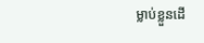ម្លាប់ខ្លួនដើ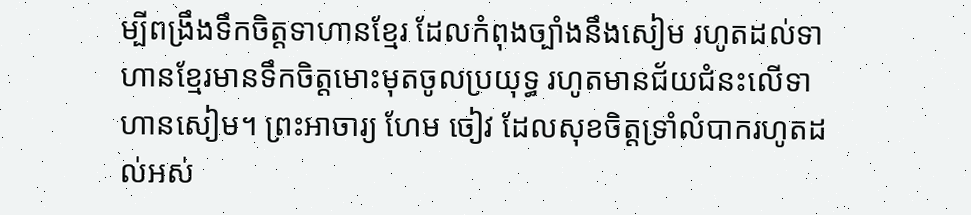ម្បីពង្រឹងទឹកចិត្តទាហានខ្មែរ ដែលកំពុងច្បាំងនឹងសៀម រហូតដល់ទាហានខ្មែរមានទឹកចិត្តមោះមុតចូលប្រយុទ្ធ រហូតមានជ័យជំនះលើទាហានសៀម។ ព្រះអាចារ្យ ហែម ចៀវ ដែលសុខចិត្តទ្រាំលំបាករហូតដល់អស់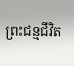ព្រះជន្មជីវិត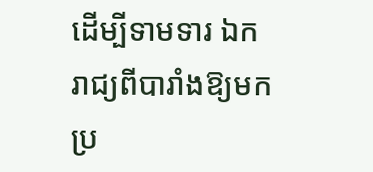ដើម្បីទាមទារ ឯករាជ្យពីបារាំងឱ្យមកប្រ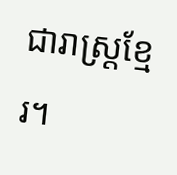ជារាស្រ្តខ្មែរ។